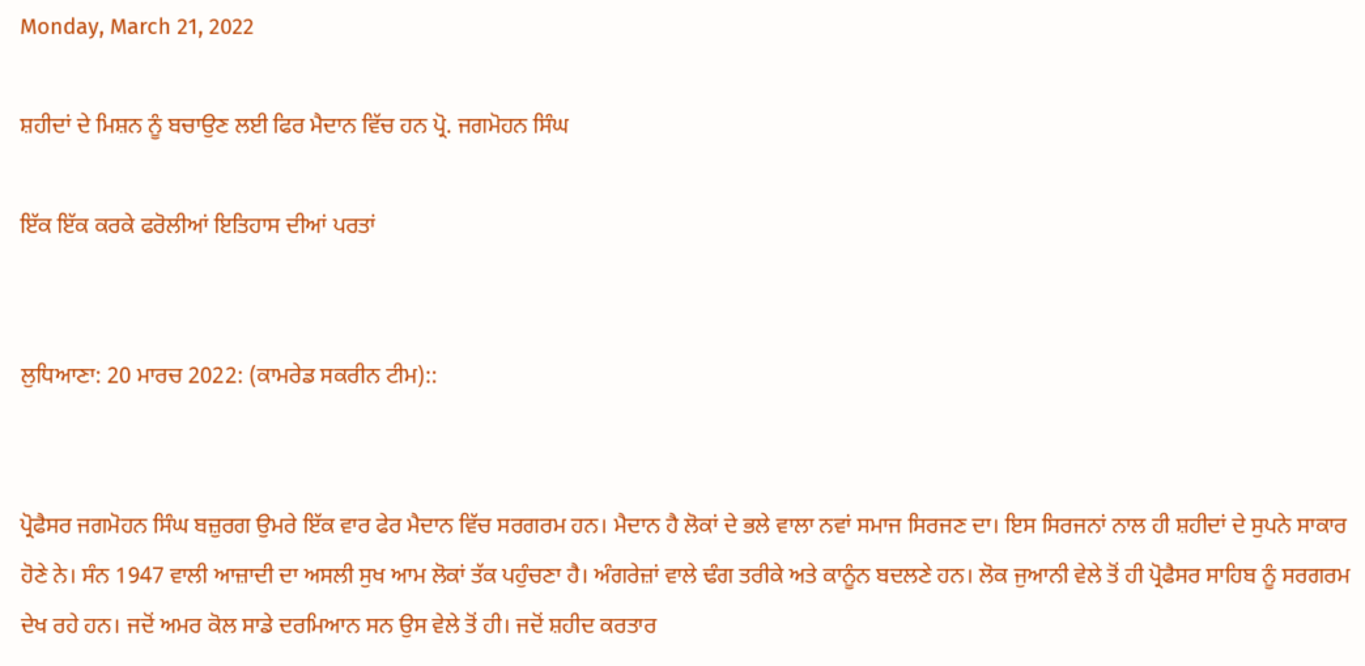Monday, March 21, 2022

ਸ਼ਹੀਦਾਂ ਦੇ ਮਿਸ਼ਨ ਨੂੰ ਬਚਾਉਣ ਲਈ ਫਿਰ ਮੈਦਾਨ ਵਿੱਚ ਹਨ ਪ੍ਰੋ. ਜਗਮੋਹਨ ਸਿੰਘ

ਇੱਕ ਇੱਕ ਕਰਕੇ ਫਰੋਲੀਆਂ ਇਤਿਹਾਸ ਦੀਆਂ ਪਰਤਾਂ


ਲੁਧਿਆਣਾ: 20 ਮਾਰਚ 2022: (ਕਾਮਰੇਡ ਸਕਰੀਨ ਟੀਮ)::


ਪ੍ਰੋਫੈਸਰ ਜਗਮੋਹਨ ਸਿੰਘ ਬਜ਼ੁਰਗ ਉਮਰੇ ਇੱਕ ਵਾਰ ਫੇਰ ਮੈਦਾਨ ਵਿੱਚ ਸਰਗਰਮ ਹਨ। ਮੈਦਾਨ ਹੈ ਲੋਕਾਂ ਦੇ ਭਲੇ ਵਾਲਾ ਨਵਾਂ ਸਮਾਜ ਸਿਰਜਣ ਦਾ। ਇਸ ਸਿਰਜਨਾਂ ਨਾਲ ਹੀ ਸ਼ਹੀਦਾਂ ਦੇ ਸੁਪਨੇ ਸਾਕਾਰ ਹੋਣੇ ਨੇ। ਸੰਨ 1947 ਵਾਲੀ ਆਜ਼ਾਦੀ ਦਾ ਅਸਲੀ ਸੁਖ ਆਮ ਲੋਕਾਂ ਤੱਕ ਪਹੁੰਚਣਾ ਹੈ। ਅੰਗਰੇਜ਼ਾਂ ਵਾਲੇ ਢੰਗ ਤਰੀਕੇ ਅਤੇ ਕਾਨੂੰਨ ਬਦਲਣੇ ਹਨ। ਲੋਕ ਜੁਆਨੀ ਵੇਲੇ ਤੋਂ ਹੀ ਪ੍ਰੋਫੈਸਰ ਸਾਹਿਬ ਨੂੰ ਸਰਗਰਮ ਦੇਖ ਰਹੇ ਹਨ। ਜਦੋਂ ਅਮਰ ਕੋਲ ਸਾਡੇ ਦਰਮਿਆਨ ਸਨ ਉਸ ਵੇਲੇ ਤੋਂ ਹੀ। ਜਦੋਂ ਸ਼ਹੀਦ ਕਰਤਾਰ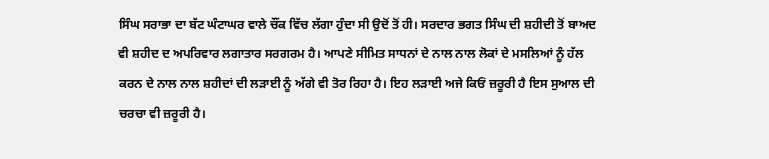ਸਿੰਘ ਸਰਾਭਾ ਦਾ ਬੱਟ ਘੰਟਾਘਰ ਵਾਲੇ ਚੌਂਕ ਵਿੱਚ ਲੱਗਾ ਹੁੰਦਾ ਸੀ ਉਦੋਂ ਤੋਂ ਹੀ। ਸਰਦਾਰ ਭਗਤ ਸਿੰਘ ਦੀ ਸ਼ਹੀਦੀ ਤੋਂ ਬਾਅਦ ਵੀ ਸ਼ਹੀਦ ਦ ਅਪਰਿਵਾਰ ਲਗਾਤਾਰ ਸਰਗਰਮ ਹੈ। ਆਪਣੇ ਸੀਮਿਤ ਸਾਧਨਾਂ ਦੇ ਨਾਲ ਨਾਲ ਲੋਕਾਂ ਦੇ ਮਸਲਿਆਂ ਨੂੰ ਹੱਲ ਕਰਨ ਦੇ ਨਾਲ ਨਾਲ ਸ਼ਹੀਦਾਂ ਦੀ ਲੜਾਈ ਨੂੰ ਅੱਗੇ ਵੀ ਤੋਰ ਰਿਹਾ ਹੈ। ਇਹ ਲੜਾਈ ਅਜੇ ਕਿਓਂ ਜ਼ਰੂਰੀ ਹੈ ਇਸ ਸੁਆਲ ਦੀ ਚਰਚਾ ਵੀ ਜ਼ਰੂਰੀ ਹੈ।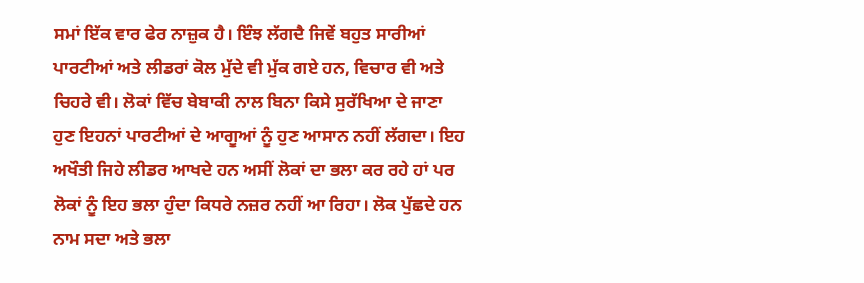ਸਮਾਂ ਇੱਕ ਵਾਰ ਫੇਰ ਨਾਜ਼ੁਕ ਹੈ। ਇੰਝ ਲੱਗਦੈ ਜਿਵੇਂ ਬਹੁਤ ਸਾਰੀਆਂ ਪਾਰਟੀਆਂ ਅਤੇ ਲੀਡਰਾਂ ਕੋਲ ਮੁੱਦੇ ਵੀ ਮੁੱਕ ਗਏ ਹਨ, ਵਿਚਾਰ ਵੀ ਅਤੇ ਚਿਹਰੇ ਵੀ। ਲੋਕਾਂ ਵਿੱਚ ਬੇਬਾਕੀ ਨਾਲ ਬਿਨਾ ਕਿਸੇ ਸੁਰੱਖਿਆ ਦੇ ਜਾਣਾ ਹੁਣ ਇਹਨਾਂ ਪਾਰਟੀਆਂ ਦੇ ਆਗੂਆਂ ਨੂੰ ਹੁਣ ਆਸਾਨ ਨਹੀਂ ਲੱਗਦਾ। ਇਹ ਅਖੌਤੀ ਜਿਹੇ ਲੀਡਰ ਆਖਦੇ ਹਨ ਅਸੀਂ ਲੋਕਾਂ ਦਾ ਭਲਾ ਕਰ ਰਹੇ ਹਾਂ ਪਰ ਲੋਕਾਂ ਨੂੰ ਇਹ ਭਲਾ ਹੁੰਦਾ ਕਿਧਰੇ ਨਜ਼ਰ ਨਹੀਂ ਆ ਰਿਹਾ। ਲੋਕ ਪੁੱਛਦੇ ਹਨ ਨਾਮ ਸਦਾ ਅਤੇ ਭਲਾ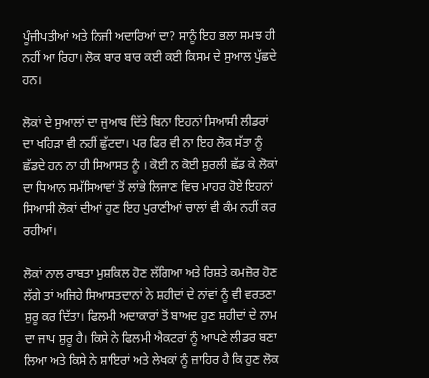ਪੂੰਜੀਪਤੀਆਂ ਅਤੇ ਨਿਜੀ ਅਦਾਰਿਆਂ ਦਾ? ਸਾਨੂੰ ਇਹ ਭਲਾ ਸਮਝ ਹੀ ਨਹੀਂ ਆ ਰਿਹਾ। ਲੋਕ ਬਾਰ ਬਾਰ ਕਈ ਕਈ ਕਿਸਮ ਦੇ ਸੁਆਲ ਪੁੱਛਦੇ ਹਨ।

ਲੋਕਾਂ ਦੇ ਸੁਆਲਾਂ ਦਾ ਜੁਆਬ ਦਿੱਤੇ ਬਿਨਾ ਇਹਨਾਂ ਸਿਆਸੀ ਲੀਡਰਾਂ ਦਾ ਖਹਿੜਾ ਵੀ ਨਹੀਂ ਛੁੱਟਦਾ। ਪਰ ਫਿਰ ਵੀ ਨਾ ਇਹ ਲੋਕ ਸੱਤਾ ਨੂੰ ਛੱਡਦੇ ਹਨ ਨਾ ਹੀ ਸਿਆਸਤ ਨੂੰ । ਕੋਈ ਨ ਕੋਈ ਸ਼ੁਰਲੀ ਛੱਡ ਕੇ ਲੋਕਾਂ ਦਾ ਧਿਆਨ ਸਮੱਸਿਆਵਾਂ ਤੋਂ ਲਾਂਭੇ ਲਿਜਾਣ ਵਿਚ ਮਾਹਰ ਹੋਏ ਇਹਨਾਂ ਸਿਆਸੀ ਲੋਕਾਂ ਦੀਆਂ ਹੁਣ ਇਹ ਪੁਰਾਣੀਆਂ ਚਾਲਾਂ ਵੀ ਕੰਮ ਨਹੀਂ ਕਰ ਰਹੀਆਂ।

ਲੋਕਾਂ ਨਾਲ ਰਾਬਤਾ ਮੁਸ਼ਕਿਲ ਹੋਣ ਲੱਗਿਆ ਅਤੇ ਰਿਸ਼ਤੇ ਕਮਜ਼ੋਰ ਹੋਣ ਲੱਗੇ ਤਾਂ ਅਜਿਹੇ ਸਿਆਸਤਦਾਨਾਂ ਨੇ ਸ਼ਹੀਦਾਂ ਦੇ ਨਾਂਵਾਂ ਨੂੰ ਵੀ ਵਰਤਣਾ ਸ਼ੁਰੂ ਕਰ ਦਿੱਤਾ। ਫਿਲਮੀ ਅਦਾਕਾਰਾਂ ਤੋਂ ਬਾਅਦ ਹੁਣ ਸ਼ਹੀਦਾਂ ਦੇ ਨਾਮ ਦਾ ਜਾਪ ਸ਼ੁਰੂ ਹੈ। ਕਿਸੇ ਨੇ ਫਿਲਮੀ ਐਕਟਰਾਂ ਨੂੰ ਆਪਣੇ ਲੀਡਰ ਬਣਾ ਲਿਆ ਅਤੇ ਕਿਸੇ ਨੇ ਸ਼ਾਇਰਾਂ ਅਤੇ ਲੇਖਕਾਂ ਨੂੰ ਜ਼ਾਹਿਰ ਹੈ ਕਿ ਹੁਣ ਲੋਕ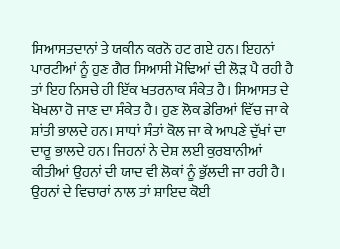ਸਿਆਸਤਦਾਨਾਂ ਤੇ ਯਕੀਨ ਕਰਨੋ ਹਟ ਗਏ ਹਨ। ਇਹਨਾਂ ਪਾਰਟੀਆਂ ਨੂੰ ਹੁਣ ਗੈਰ ਸਿਆਸੀ ਮੋਢਿਆਂ ਦੀ ਲੋੜ ਪੈ ਰਹੀ ਹੈ ਤਾਂ ਇਹ ਨਿਸਚੇ ਹੀ ਇੱਕ ਖਤਰਨਾਕ ਸੰਕੇਤ ਹੈ। ਸਿਆਸਤ ਦੇ ਖੋਖਲਾ ਹੋ ਜਾਣ ਦਾ ਸੰਕੇਤ ਹੈ। ਹੁਣ ਲੋਕ ਡੇਰਿਆਂ ਵਿੱਚ ਜਾ ਕੇ ਸ਼ਾਂਤੀ ਭਾਲਦੇ ਹਨ। ਸਾਧਾਂ ਸੰਤਾਂ ਕੋਲ ਜਾ ਕੇ ਆਪਣੇ ਦੁੱਖਾਂ ਦਾ ਦਾਰੂ ਭਾਲਦੇ ਹਨ। ਜਿਹਨਾਂ ਨੇ ਦੇਸ਼ ਲਈ ਕੁਰਬਾਨੀਆਂ ਕੀਤੀਆਂ ਉਹਨਾਂ ਦੀ ਯਾਦ ਵੀ ਲੋਕਾਂ ਨੂੰ ਭੁੱਲਦੀ ਜਾ ਰਹੀ ਹੈ। ਉਹਨਾਂ ਦੇ ਵਿਚਾਰਾਂ ਨਾਲ ਤਾਂ ਸ਼ਾਇਦ ਕੋਈ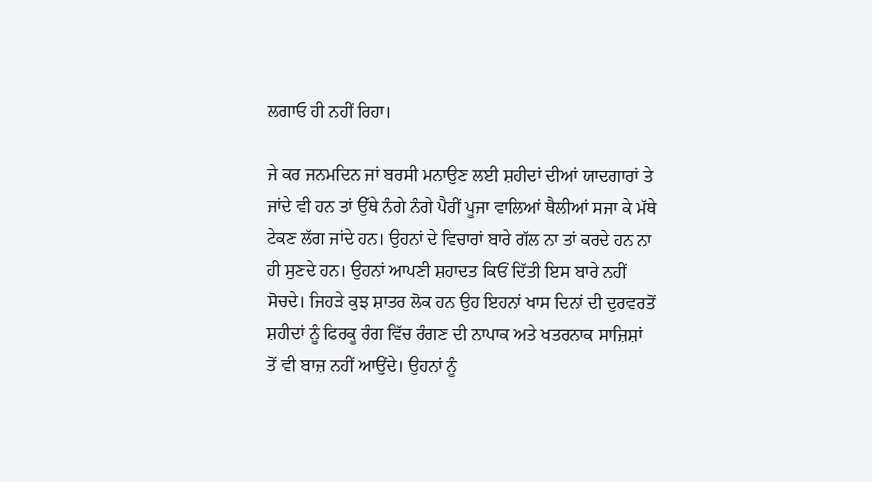ਲਗਾਓ ਹੀ ਨਹੀਂ ਰਿਹਾ।

ਜੇ ਕਰ ਜਨਮਦਿਨ ਜਾਂ ਬਰਸੀ ਮਨਾਉਣ ਲਈ ਸ਼ਹੀਦਾਂ ਦੀਆਂ ਯਾਦਗਾਰਾਂ ਤੇ ਜਾਂਦੇ ਵੀ ਹਨ ਤਾਂ ਉੱਥੇ ਨੰਗੇ ਨੰਗੇ ਪੈਰੀਂ ਪੂਜਾ ਵਾਲਿਆਂ ਥੈਲੀਆਂ ਸਜਾ ਕੇ ਮੱਥੇ ਟੇਕਣ ਲੱਗ ਜਾਂਦੇ ਹਨ। ਉਹਨਾਂ ਦੇ ਵਿਚਾਰਾਂ ਬਾਰੇ ਗੱਲ ਨਾ ਤਾਂ ਕਰਦੇ ਹਨ ਨਾ ਹੀ ਸੁਣਦੇ ਹਨ। ਉਹਨਾਂ ਆਪਣੀ ਸ਼ਹਾਦਤ ਕਿਓਂ ਦਿੱਤੀ ਇਸ ਬਾਰੇ ਨਹੀਂ ਸੋਚਦੇ। ਜਿਹੜੇ ਕੁਝ ਸ਼ਾਤਰ ਲੋਕ ਹਨ ਉਹ ਇਹਨਾਂ ਖਾਸ ਦਿਨਾਂ ਦੀ ਦੁਰਵਰਤੋਂ ਸ਼ਹੀਦਾਂ ਨੂੰ ਫਿਰਕੂ ਰੰਗ ਵਿੱਚ ਰੰਗਣ ਦੀ ਨਾਪਾਕ ਅਤੇ ਖਤਰਨਾਕ ਸਾਜ਼ਿਸ਼ਾਂ ਤੋਂ ਵੀ ਬਾਜ਼ ਨਹੀਂ ਆਉਂਦੇ। ਉਹਨਾਂ ਨੂੰ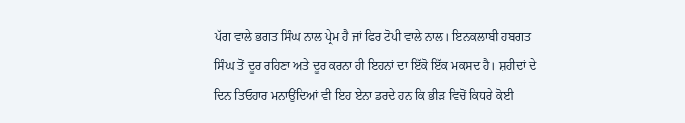ਪੱਗ ਵਾਲੇ ਭਗਤ ਸਿੰਘ ਨਾਲ ਪ੍ਰੇਮ ਹੈ ਜਾਂ ਫਿਰ ਟੋਪੀ ਵਾਲੇ ਨਾਲ। ਇਨਕਲਾਬੀ ਹਬਗਤ ਸਿੰਘ ਤੋਂ ਦੂਰ ਰਹਿਣਾ ਅਤੇ ਦੂਰ ਕਰਨਾ ਹੀ ਇਹਨਾਂ ਦਾ ਇੱਕੋ ਇੱਕ ਮਕਸਦ ਹੈ। ਸ਼ਹੀਦਾਂ ਦੇ ਦਿਨ ਤਿਓਹਾਰ ਮਨਾਉਂਦਿਆਂ ਵੀ ਇਹ ਏਨਾ ਡਰਦੇ ਹਨ ਕਿ ਭੀੜ ਵਿਚੋਂ ਕਿਧਰੇ ਕੋਈ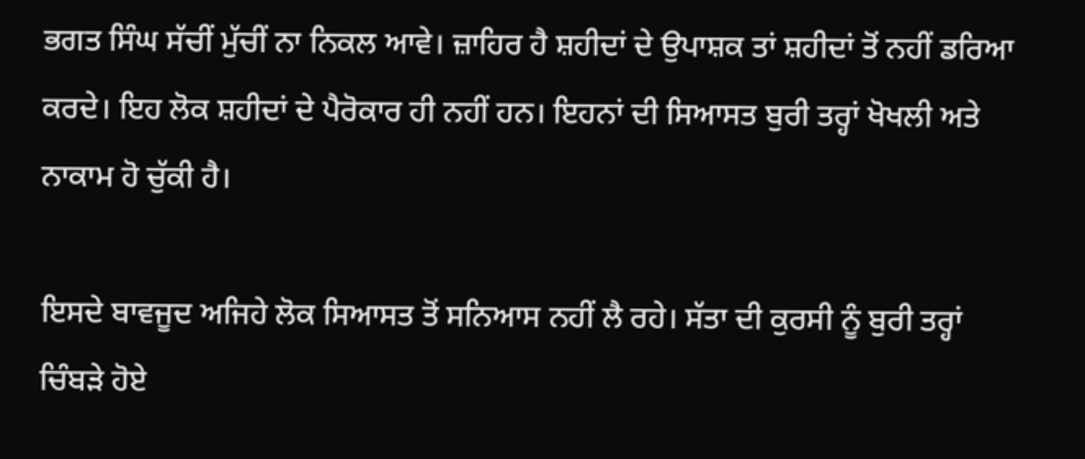ਭਗਤ ਸਿੰਘ ਸੱਚੀਂ ਮੁੱਚੀਂ ਨਾ ਨਿਕਲ ਆਵੇ। ਜ਼ਾਹਿਰ ਹੈ ਸ਼ਹੀਦਾਂ ਦੇ ਉਪਾਸ਼ਕ ਤਾਂ ਸ਼ਹੀਦਾਂ ਤੋਂ ਨਹੀਂ ਡਰਿਆ ਕਰਦੇ। ਇਹ ਲੋਕ ਸ਼ਹੀਦਾਂ ਦੇ ਪੈਰੋਕਾਰ ਹੀ ਨਹੀਂ ਹਨ। ਇਹਨਾਂ ਦੀ ਸਿਆਸਤ ਬੁਰੀ ਤਰ੍ਹਾਂ ਖੋਖਲੀ ਅਤੇ ਨਾਕਾਮ ਹੋ ਚੁੱਕੀ ਹੈ।

ਇਸਦੇ ਬਾਵਜੂਦ ਅਜਿਹੇ ਲੋਕ ਸਿਆਸਤ ਤੋਂ ਸਨਿਆਸ ਨਹੀਂ ਲੈ ਰਹੇ। ਸੱਤਾ ਦੀ ਕੁਰਸੀ ਨੂੰ ਬੁਰੀ ਤਰ੍ਹਾਂ ਚਿੰਬੜੇ ਹੋਏ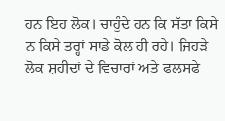ਹਨ ਇਹ ਲੋਕ। ਚਾਹੁੰਦੇ ਹਨ ਕਿ ਸੱਤਾ ਕਿਸੇ ਨ ਕਿਸੇ ਤਰ੍ਹਾਂ ਸਾਡੇ ਕੋਲ ਹੀ ਰਹੇ। ਜਿਹੜੇ ਲੋਕ ਸ਼ਹੀਦਾਂ ਦੇ ਵਿਚਾਰਾਂ ਅਤੇ ਫਲਸਫੇ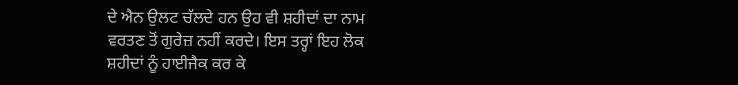ਦੇ ਐਨ ਉਲਟ ਚੱਲਦੇ ਹਨ ਉਹ ਵੀ ਸ਼ਹੀਦਾਂ ਦਾ ਨਾਮ ਵਰਤਣ ਤੋਂ ਗੁਰੇਜ਼ ਨਹੀਂ ਕਰਦੇ। ਇਸ ਤਰ੍ਹਾਂ ਇਹ ਲੋਕ ਸ਼ਹੀਦਾਂ ਨੂੰ ਹਾਈਜੈਕ ਕਰ ਕੇ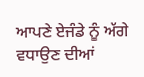ਆਪਣੇ ਏਜੰਡੇ ਨੂੰ ਅੱਗੇ ਵਧਾਉਣ ਦੀਆਂ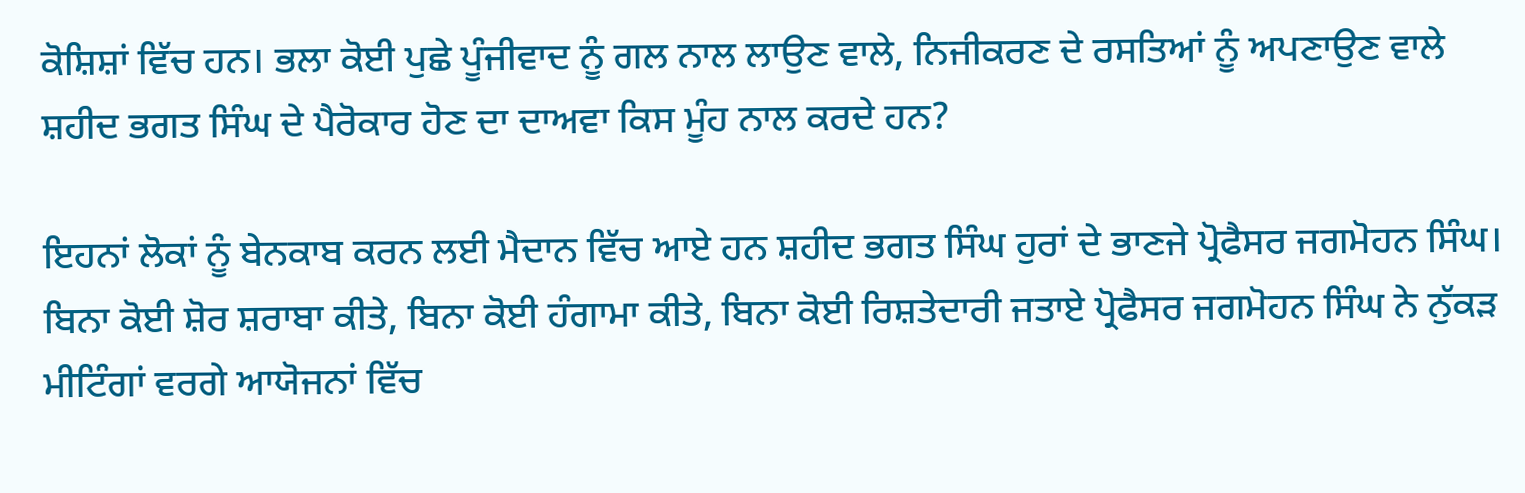ਕੋਸ਼ਿਸ਼ਾਂ ਵਿੱਚ ਹਨ। ਭਲਾ ਕੋਈ ਪੁਛੇ ਪੂੰਜੀਵਾਦ ਨੂੰ ਗਲ ਨਾਲ ਲਾਉਣ ਵਾਲੇ, ਨਿਜੀਕਰਣ ਦੇ ਰਸਤਿਆਂ ਨੂੰ ਅਪਣਾਉਣ ਵਾਲੇ ਸ਼ਹੀਦ ਭਗਤ ਸਿੰਘ ਦੇ ਪੈਰੋਕਾਰ ਹੋਣ ਦਾ ਦਾਅਵਾ ਕਿਸ ਮੂੰਹ ਨਾਲ ਕਰਦੇ ਹਨ?

ਇਹਨਾਂ ਲੋਕਾਂ ਨੂੰ ਬੇਨਕਾਬ ਕਰਨ ਲਈ ਮੈਦਾਨ ਵਿੱਚ ਆਏ ਹਨ ਸ਼ਹੀਦ ਭਗਤ ਸਿੰਘ ਹੁਰਾਂ ਦੇ ਭਾਣਜੇ ਪ੍ਰੋਫੈਸਰ ਜਗਮੋਹਨ ਸਿੰਘ। ਬਿਨਾ ਕੋਈ ਸ਼ੋਰ ਸ਼ਰਾਬਾ ਕੀਤੇ, ਬਿਨਾ ਕੋਈ ਹੰਗਾਮਾ ਕੀਤੇ, ਬਿਨਾ ਕੋਈ ਰਿਸ਼ਤੇਦਾਰੀ ਜਤਾਏ ਪ੍ਰੋਫੈਸਰ ਜਗਮੋਹਨ ਸਿੰਘ ਨੇ ਨੁੱਕੜ ਮੀਟਿੰਗਾਂ ਵਰਗੇ ਆਯੋਜਨਾਂ ਵਿੱਚ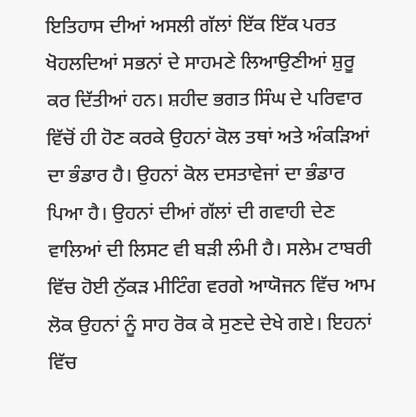ਇਤਿਹਾਸ ਦੀਆਂ ਅਸਲੀ ਗੱਲਾਂ ਇੱਕ ਇੱਕ ਪਰਤ ਖੋਹਲਦਿਆਂ ਸਭਨਾਂ ਦੇ ਸਾਹਮਣੇ ਲਿਆਉਣੀਆਂ ਸ਼ੁਰੂ ਕਰ ਦਿੱਤੀਆਂ ਹਨ। ਸ਼ਹੀਦ ਭਗਤ ਸਿੰਘ ਦੇ ਪਰਿਵਾਰ ਵਿੱਚੋਂ ਹੀ ਹੋਣ ਕਰਕੇ ਉਹਨਾਂ ਕੋਲ ਤਥਾਂ ਅਤੇ ਅੰਕੜਿਆਂ ਦਾ ਭੰਡਾਰ ਹੈ। ਉਹਨਾਂ ਕੋਲ ਦਸਤਾਵੇਜਾਂ ਦਾ ਭੰਡਾਰ ਪਿਆ ਹੈ। ਉਹਨਾਂ ਦੀਆਂ ਗੱਲਾਂ ਦੀ ਗਵਾਹੀ ਦੇਣ ਵਾਲਿਆਂ ਦੀ ਲਿਸਟ ਵੀ ਬੜੀ ਲੰਮੀ ਹੈ। ਸਲੇਮ ਟਾਬਰੀ ਵਿੱਚ ਹੋਈ ਨੁੱਕੜ ਮੀਟਿੰਗ ਵਰਗੇ ਆਯੋਜਨ ਵਿੱਚ ਆਮ ਲੋਕ ਉਹਨਾਂ ਨੂੰ ਸਾਹ ਰੋਕ ਕੇ ਸੁਣਦੇ ਦੇਖੇ ਗਏ। ਇਹਨਾਂ ਵਿੱਚ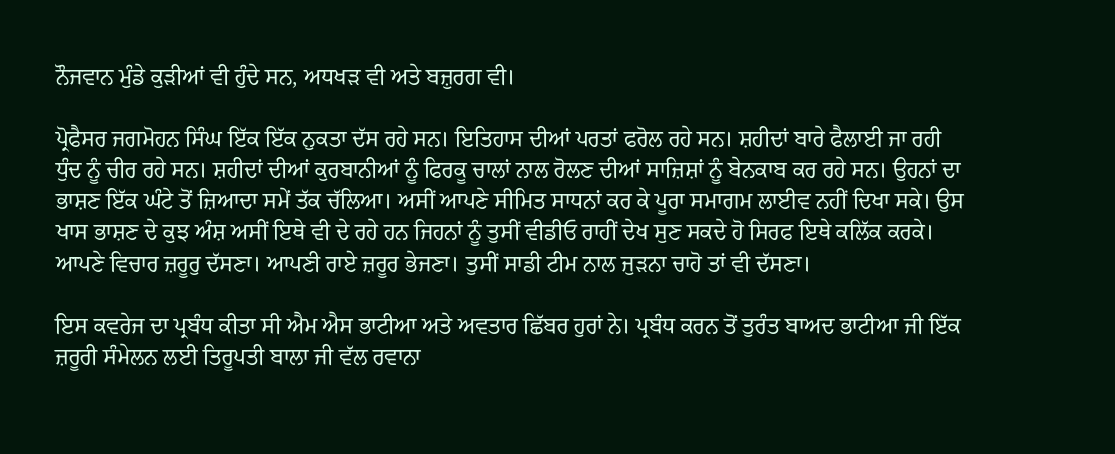ਨੌਜਵਾਨ ਮੁੰਡੇ ਕੁੜੀਆਂ ਵੀ ਹੁੰਦੇ ਸਨ, ਅਧਖੜ ਵੀ ਅਤੇ ਬਜ਼ੁਰਗ ਵੀ।

ਪ੍ਰੋਫੈਸਰ ਜਗਮੋਹਨ ਸਿੰਘ ਇੱਕ ਇੱਕ ਨੁਕਤਾ ਦੱਸ ਰਹੇ ਸਨ। ਇਤਿਹਾਸ ਦੀਆਂ ਪਰਤਾਂ ਫਰੋਲ ਰਹੇ ਸਨ। ਸ਼ਹੀਦਾਂ ਬਾਰੇ ਫੈਲਾਈ ਜਾ ਰਹੀ ਧੁੰਦ ਨੂੰ ਚੀਰ ਰਹੇ ਸਨ। ਸ਼ਹੀਦਾਂ ਦੀਆਂ ਕੁਰਬਾਨੀਆਂ ਨੂੰ ਫਿਰਕੂ ਚਾਲਾਂ ਨਾਲ ਰੋਲਣ ਦੀਆਂ ਸਾਜ਼ਿਸ਼ਾਂ ਨੂੰ ਬੇਨਕਾਬ ਕਰ ਰਹੇ ਸਨ। ਉਹਨਾਂ ਦਾ ਭਾਸ਼ਣ ਇੱਕ ਘੰਟੇ ਤੋਂ ਜ਼ਿਆਦਾ ਸਮੇਂ ਤੱਕ ਚੱਲਿਆ। ਅਸੀਂ ਆਪਣੇ ਸੀਮਿਤ ਸਾਧਨਾਂ ਕਰ ਕੇ ਪੂਰਾ ਸਮਾਗਮ ਲਾਈਵ ਨਹੀਂ ਦਿਖਾ ਸਕੇ। ਉਸ ਖਾਸ ਭਾਸ਼ਣ ਦੇ ਕੁਝ ਅੰਸ਼ ਅਸੀਂ ਇਥੇ ਵੀ ਦੇ ਰਹੇ ਹਨ ਜਿਹਨਾਂ ਨੂੰ ਤੁਸੀਂ ਵੀਡੀਓ ਰਾਹੀਂ ਦੇਖ ਸੁਣ ਸਕਦੇ ਹੋ ਸਿਰਫ ਇਥੇ ਕਲਿੱਕ ਕਰਕੇ। ਆਪਣੇ ਵਿਚਾਰ ਜ਼ਰੂਰੁ ਦੱਸਣਾ। ਆਪਣੀ ਰਾਏ ਜ਼ਰੂਰ ਭੇਜਣਾ। ਤੁਸੀਂ ਸਾਡੀ ਟੀਮ ਨਾਲ ਜੁੜਨਾ ਚਾਹੋ ਤਾਂ ਵੀ ਦੱਸਣਾ।

ਇਸ ਕਵਰੇਜ ਦਾ ਪ੍ਰਬੰਧ ਕੀਤਾ ਸੀ ਐਮ ਐਸ ਭਾਟੀਆ ਅਤੇ ਅਵਤਾਰ ਛਿੱਬਰ ਹੁਰਾਂ ਨੇ। ਪ੍ਰਬੰਧ ਕਰਨ ਤੋਂ ਤੁਰੰਤ ਬਾਅਦ ਭਾਟੀਆ ਜੀ ਇੱਕ ਜ਼ਰੂਰੀ ਸੰਮੇਲਨ ਲਈ ਤਿਰੂਪਤੀ ਬਾਲਾ ਜੀ ਵੱਲ ਰਵਾਨਾ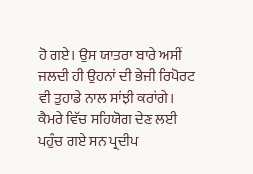ਹੋ ਗਏ। ਉਸ ਯਾਤਰਾ ਬਾਰੇ ਅਸੀਂ ਜਲਦੀ ਹੀ ਉਹਨਾਂ ਦੀ ਭੇਜੀ ਰਿਪੋਰਟ ਵੀ ਤੁਹਾਡੇ ਨਾਲ ਸਾਂਝੀ ਕਰਾਂਗੇ। ਕੈਮਰੇ ਵਿੱਚ ਸਹਿਯੋਗ ਦੇਣ ਲਈ ਪਹੁੰਚ ਗਏ ਸਨ ਪ੍ਰਦੀਪ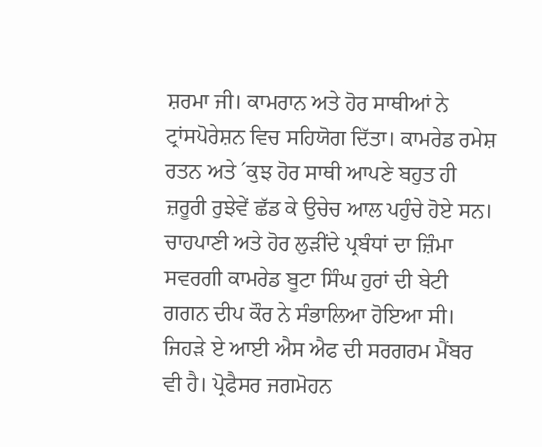ਸ਼ਰਮਾ ਜੀ। ਕਾਮਰਾਨ ਅਤੇ ਹੋਰ ਸਾਥੀਆਂ ਨੇ ਟ੍ਰਾਂਸਪੋਰੇਸ਼ਨ ਵਿਚ ਸਹਿਯੋਗ ਦਿੱਤਾ। ਕਾਮਰੇਡ ਰਮੇਸ਼ ਰਤਨ ਅਤੇ ´ਕੁਝ ਹੋਰ ਸਾਥੀ ਆਪਣੇ ਬਹੁਤ ਹੀ ਜ਼ਰੂਰੀ ਰੁਝੇਵੇਂ ਛੱਡ ਕੇ ਉਚੇਚ ਆਲ ਪਹੁੰਚੇ ਹੋਏ ਸਨ। ਚਾਹਪਾਣੀ ਅਤੇ ਹੋਰ ਲੁੜੀਂਦੇ ਪ੍ਰਬੰਧਾਂ ਦਾ ਜ਼ਿੰਮਾ ਸਵਰਗੀ ਕਾਮਰੇਡ ਬੂਟਾ ਸਿੰਘ ਹੁਰਾਂ ਦੀ ਬੇਟੀ ਗਗਨ ਦੀਪ ਕੌਰ ਨੇ ਸੰਭਾਲਿਆ ਹੋਇਆ ਸੀ। ਜਿਹੜੇ ਏ ਆਈ ਐਸ ਐਫ ਦੀ ਸਰਗਰਮ ਮੈਂਬਰ ਵੀ ਹੈ। ਪ੍ਰੋਫੈਸਰ ਜਗਮੋਹਨ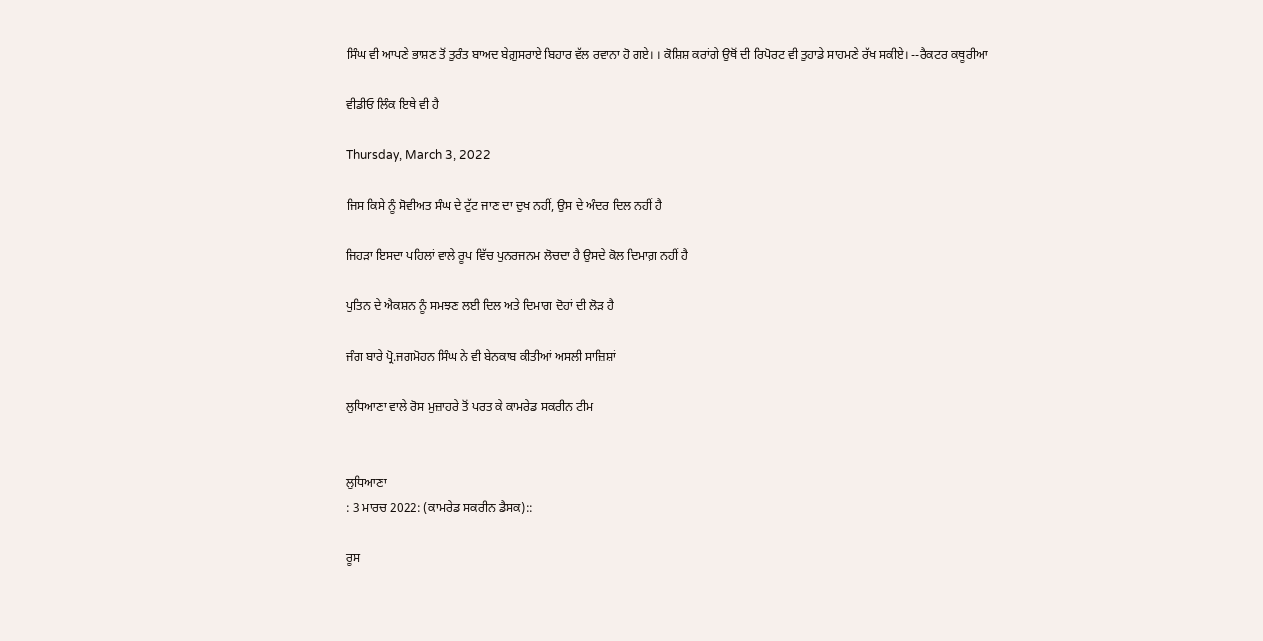ਸਿੰਘ ਵੀ ਆਪਣੇ ਭਾਸ਼ਣ ਤੋਂ ਤੁਰੰਤ ਬਾਅਦ ਬੇਗ਼ੁਸਰਾਏ ਬਿਹਾਰ ਵੱਲ ਰਵਾਨਾ ਹੋ ਗਏ। । ਕੋਸ਼ਿਸ਼ ਕਰਾਂਗੇ ਉਥੋਂ ਦੀ ਰਿਪੋਰਟ ਵੀ ਤੁਹਾਡੇ ਸਾਹਮਣੇ ਰੱਖ ਸਕੀਏ। --ਰੈਕਟਰ ਕਥੂਰੀਆ

ਵੀਡੀਓ ਲਿੰਕ ਇਥੇ ਵੀ ਹੈ

Thursday, March 3, 2022

ਜਿਸ ਕਿਸੇ ਨੂੰ ਸੋਵੀਅਤ ਸੰਘ ਦੇ ਟੁੱਟ ਜਾਣ ਦਾ ਦੁਖ ਨਹੀਂ, ਉਸ ਦੇ ਅੰਦਰ ਦਿਲ ਨਹੀਂ ਹੈ

ਜਿਹੜਾ ਇਸਦਾ ਪਹਿਲਾਂ ਵਾਲੇ ਰੂਪ ਵਿੱਚ ਪੁਨਰਜਨਮ ਲੋਚਦਾ ਹੈ ਉਸਦੇ ਕੋਲ ਦਿਮਾਗ਼ ਨਹੀਂ ਹੈ

ਪੁਤਿਨ ਦੇ ਐਕਸ਼ਨ ਨੂੰ ਸਮਝਣ ਲਈ ਦਿਲ ਅਤੇ ਦਿਮਾਗ ਦੋਹਾਂ ਦੀ ਲੋੜ ਹੈ

ਜੰਗ ਬਾਰੇ ਪ੍ਰੋ.ਜਗਮੋਹਨ ਸਿੰਘ ਨੇ ਵੀ ਬੇਨਕਾਬ ਕੀਤੀਆਂ ਅਸਲੀ ਸਾਜ਼ਿਸ਼ਾਂ

ਲੁਧਿਆਣਾ ਵਾਲੇ ਰੋਸ ਮੁਜ਼ਾਹਰੇ ਤੋਂ ਪਰਤ ਕੇ ਕਾਮਰੇਡ ਸਕਰੀਨ ਟੀਮ


ਲੁਧਿਆਣਾ
: 3 ਮਾਰਚ 2022: (ਕਾਮਰੇਡ ਸਕਰੀਨ ਡੈਸਕ)::

ਰੂਸ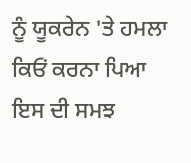ਨੂੰ ਯੂਕਰੇਨ 'ਤੇ ਹਮਲਾ ਕਿਓਂ ਕਰਨਾ ਪਿਆ ਇਸ ਦੀ ਸਮਝ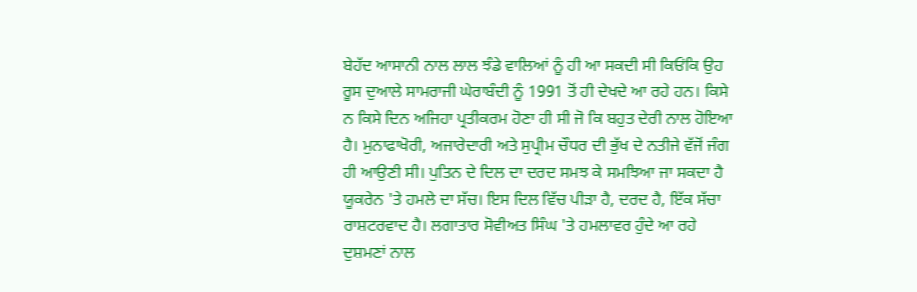ਬੇਹੱਦ ਆਸਾਨੀ ਨਾਲ ਲਾਲ ਝੰਡੇ ਵਾਲਿਆਂ ਨੂੰ ਹੀ ਆ ਸਕਦੀ ਸੀ ਕਿਓਂਕਿ ਉਹ ਰੂਸ ਦੁਆਲੇ ਸਾਮਰਾਜੀ ਘੇਰਾਬੰਦੀ ਨੂੰ 1991 ਤੋਂ ਹੀ ਦੇਖਦੇ ਆ ਰਹੇ ਹਨ। ਕਿਸੇ ਨ ਕਿਸੇ ਦਿਨ ਅਜਿਹਾ ਪ੍ਰਤੀਕਰਮ ਹੋਣਾ ਹੀ ਸੀ ਜੋ ਕਿ ਬਹੁਤ ਦੇਰੀ ਨਾਲ ਹੋਇਆ ਹੈ। ਮੁਨਾਫਾਖੋਰੀ, ਅਜਾਰੇਦਾਰੀ ਅਤੇ ਸੁਪ੍ਰੀਮ ਚੌਧਰ ਦੀ ਭੁੱਖ ਦੇ ਨਤੀਜੇ ਵੱਜੋਂ ਜੰਗ ਹੀ ਆਉਣੀ ਸੀ। ਪੁਤਿਨ ਦੇ ਦਿਲ ਦਾ ਦਰਦ ਸਮਝ ਕੇ ਸਮਝਿਆ ਜਾ ਸਕਦਾ ਹੈ ਯੂਕਰੇਨ 'ਤੇ ਹਮਲੇ ਦਾ ਸੱਚ। ਇਸ ਦਿਲ ਵਿੱਚ ਪੀੜਾ ਹੈ, ਦਰਦ ਹੈ, ਇੱਕ ਸੱਚਾ ਰਾਸ਼ਟਰਵਾਦ ਹੈ। ਲਗਾਤਾਰ ਸੋਵੀਅਤ ਸਿੰਘ 'ਤੇ ਹਮਲਾਵਰ ਹੁੰਦੇ ਆ ਰਹੇ ਦੁਸ਼ਮਣਾਂ ਨਾਲ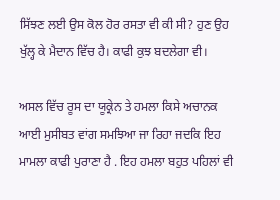ਸਿੱਝਣ ਲਈ ਉਸ ਕੋਲ ਹੋਰ ਰਸਤਾ ਵੀ ਕੀ ਸੀ? ਹੁਣ ਉਹ ਖੁੱਲ੍ਹ ਕੇ ਮੈਦਾਨ ਵਿੱਚ ਹੈ। ਕਾਫੀ ਕੁਝ ਬਦਲੇਗਾ ਵੀ।

ਅਸਲ ਵਿੱਚ ਰੂਸ ਦਾ ਯੂਕ੍ਰੇਨ ਤੇ ਹਮਲਾ ਕਿਸੇ ਅਚਾਨਕ ਆਈ ਮੁਸੀਬਤ ਵਾਂਗ ਸਮਝਿਆ ਜਾ ਰਿਹਾ ਜਦਕਿ ਇਹ ਮਾਮਲਾ ਕਾਫੀ ਪੁਰਾਣਾ ਹੈ . ਇਹ ਹਮਲਾ ਬਹੁਤ ਪਹਿਲਾਂ ਵੀ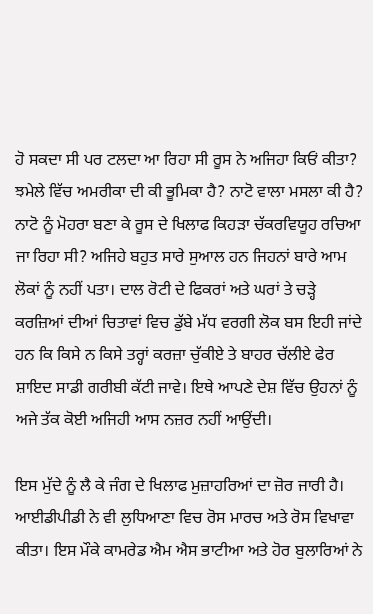ਹੋ ਸਕਦਾ ਸੀ ਪਰ ਟਲਦਾ ਆ ਰਿਹਾ ਸੀ ਰੂਸ ਨੇ ਅਜਿਹਾ ਕਿਓਂ ਕੀਤਾ? ਝਮੇਲੇ ਵਿੱਚ ਅਮਰੀਕਾ ਦੀ ਕੀ ਭੂਮਿਕਾ ਹੈ? ਨਾਟੋ ਵਾਲਾ ਮਸਲਾ ਕੀ ਹੈ? ਨਾਟੋ ਨੂੰ ਮੋਹਰਾ ਬਣਾ ਕੇ ਰੂਸ ਦੇ ਖਿਲਾਫ ਕਿਹੜਾ ਚੱਕਰਵਿਯੂਹ ਰਚਿਆ ਜਾ ਰਿਹਾ ਸੀ? ਅਜਿਹੇ ਬਹੁਤ ਸਾਰੇ ਸੁਆਲ ਹਨ ਜਿਹਨਾਂ ਬਾਰੇ ਆਮ ਲੋਕਾਂ ਨੂੰ ਨਹੀਂ ਪਤਾ। ਦਾਲ ਰੋਟੀ ਦੇ ਫਿਕਰਾਂ ਅਤੇ ਘਰਾਂ ਤੇ ਚੜ੍ਹੇ ਕਰਜ਼ਿਆਂ ਦੀਆਂ ਚਿਤਾਵਾਂ ਵਿਚ ਡੁੱਬੇ ਮੱਧ ਵਰਗੀ ਲੋਕ ਬਸ ਇਹੀ ਜਾਂਦੇ ਹਨ ਕਿ ਕਿਸੇ ਨ ਕਿਸੇ ਤਰ੍ਹਾਂ ਕਰਜ਼ਾ ਚੁੱਕੀਏ ਤੇ ਬਾਹਰ ਚੱਲੀਏ ਫੇਰ ਸ਼ਾਇਦ ਸਾਡੀ ਗਰੀਬੀ ਕੱਟੀ ਜਾਵੇ। ਇਥੇ ਆਪਣੇ ਦੇਸ਼ ਵਿੱਚ ਉਹਨਾਂ ਨੂੰ ਅਜੇ ਤੱਕ ਕੋਈ ਅਜਿਹੀ ਆਸ ਨਜ਼ਰ ਨਹੀਂ ਆਉਂਦੀ।

ਇਸ ਮੁੱਦੇ ਨੂੰ ਲੈ ਕੇ ਜੰਗ ਦੇ ਖਿਲਾਫ ਮੁਜ਼ਾਹਰਿਆਂ ਦਾ ਜ਼ੋਰ ਜਾਰੀ ਹੈ। ਆਈਡੀਪੀਡੀ ਨੇ ਵੀ ਲੁਧਿਆਣਾ ਵਿਚ ਰੋਸ ਮਾਰਚ ਅਤੇ ਰੋਸ ਵਿਖਾਵਾ ਕੀਤਾ। ਇਸ ਮੌਕੇ ਕਾਮਰੇਡ ਐਮ ਐਸ ਭਾਟੀਆ ਅਤੇ ਹੋਰ ਬੁਲਾਰਿਆਂ ਨੇ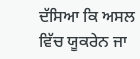ਦੱਸਿਆ ਕਿ ਅਸਲ ਵਿੱਚ ਯੂਕਰੇਨ ਜਾ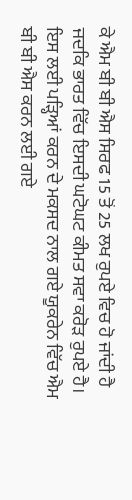ਕੇ ਐਮ ਬੀ ਬੀ ਐਸ ਸਿਰਫ 15 ਤੋਂ 25 ਲਖ ਰੁਪਏ ਵਿਚ ਹੋ ਜਾਂਦੀ ਹੈ ਜਦਕਿ ਭਾਰਤ ਵਿੱਚ ਇਸਦੀ ਘਟੋਘਟ ਕੀਮਤ ਸਵਾ ਕਰੋੜ ਰੁਪਏ ਹੈ। ਇਸ ਲਈ ਪੜ੍ਹਿਆਂ ਕਰਨ ਦੇ ਮਕਸਦ ਨਾਲ ਗਏ ਯੂਕਰੇਨ ਵਿੱਚ ਐਮ ਬੀ ਬੀ ਐਸ ਕਰਨ ਲਈ ਗਏ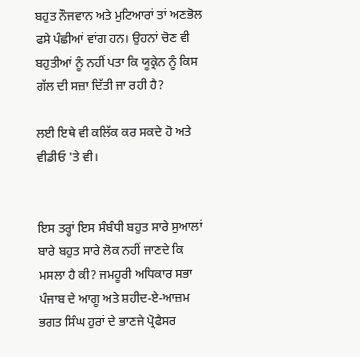ਬਹੁਤ ਨੌਜਵਾਨ ਅਤੇ ਮੁਟਿਆਰਾਂ ਤਾਂ ਅਣਭੋਲ ਫਸੇ ਪੰਛੀਆਂ ਵਾਂਗ ਹਨ। ਉਹਨਾਂ ਚੋਣ ਵੀ ਬਹੁਤੀਆਂ ਨੂੰ ਨਹੀਂ ਪਤਾ ਕਿ ਯੂਕ੍ਰੇਨ ਨੂੰ ਕਿਸ ਗੱਲ ਦੀ ਸਜ਼ਾ ਦਿੱਤੀ ਜਾ ਰਹੀ ਹੈ?

ਲਈ ਇਥੇ ਵੀ ਕਲਿੱਕ ਕਰ ਸਕਦੇ ਹੋ ਅਤੇ ਵੀਡੀਓ 'ਤੇ ਵੀ।


ਇਸ ਤਰ੍ਹਾਂ ਇਸ ਸੰਬੰਧੀ ਬਹੁਤ ਸਾਰੇ ਸੁਆਲਾਂ ਬਾਰੇ ਬਹੁਤ ਸਾਰੇ ਲੋਕ ਨਹੀਂ ਜਾਣਦੇ ਕਿ ਮਸਲਾ ਹੈ ਕੀ? ਜਮਹੂਰੀ ਅਧਿਕਾਰ ਸਭਾ ਪੰਜਾਬ ਦੇ ਆਗੂ ਅਤੇ ਸ਼ਹੀਦ-ਏ-ਆਜ਼ਮ ਭਗਤ ਸਿੰਘ ਹੁਰਾਂ ਦੇ ਭਾਣਜੇ ਪ੍ਰੋਫੈਸਰ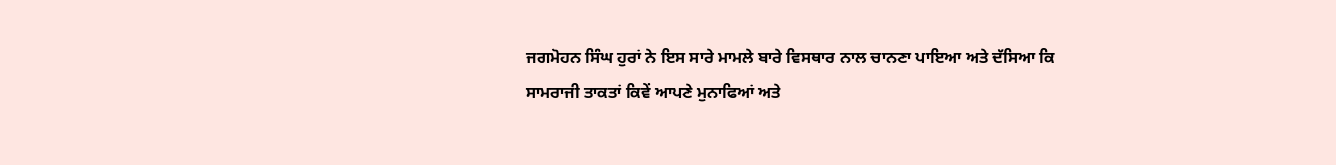ਜਗਮੋਹਨ ਸਿੰਘ ਹੁਰਾਂ ਨੇ ਇਸ ਸਾਰੇ ਮਾਮਲੇ ਬਾਰੇ ਵਿਸਥਾਰ ਨਾਲ ਚਾਨਣਾ ਪਾਇਆ ਅਤੇ ਦੱਸਿਆ ਕਿ ਸਾਮਰਾਜੀ ਤਾਕਤਾਂ ਕਿਵੇਂ ਆਪਣੇ ਮੁਨਾਫਿਆਂ ਅਤੇ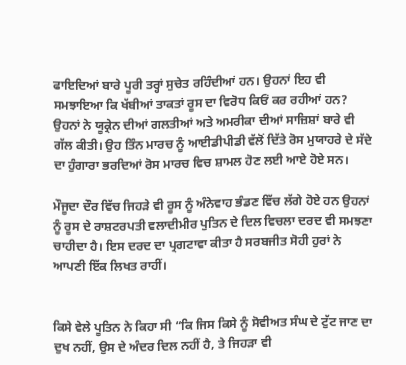ਫਾਇਦਿਆਂ ਬਾਰੇ ਪੂਰੀ ਤਰ੍ਹਾਂ ਸੁਚੇਤ ਰਹਿੰਦੀਆਂ ਹਨ। ਉਹਨਾਂ ਇਹ ਵੀ ਸਮਝਾਇਆ ਕਿ ਖੱਬੀਆਂ ਤਾਕਤਾਂ ਰੂਸ ਦਾ ਵਿਰੋਧ ਕਿਓਂ ਕਰ ਰਹੀਆਂ ਹਨ? ਉਹਨਾਂ ਨੇ ਯੂਕ੍ਰੇਨ ਦੀਆਂ ਗਲਤੀਆਂ ਅਤੇ ਅਮਰੀਕਾ ਦੀਆਂ ਸਾਜ਼ਿਸ਼ਾਂ ਬਾਰੇ ਵੀ ਗੱਲ ਕੀਤੀ। ਉਹ ਤਿੰਨ ਮਾਰਚ ਨੂੰ ਆਈਡੀਪੀਡੀ ਵੱਲੋਂ ਦਿੱਤੇ ਰੋਸ ਮੁਯਾਹਰੇ ਦੇ ਸੱਦੇ ਦਾ ਹੁੰਗਾਰਾ ਭਰਦਿਆਂ ਰੋਸ ਮਾਰਚ ਵਿਚ ਸ਼ਾਮਲ ਹੋਣ ਲਈ ਆਏ ਹੋਏ ਸਨ।

ਮੌਜੂਦਾ ਦੌਰ ਵਿੱਚ ਜਿਹੜੇ ਵੀ ਰੂਸ ਨੂੰ ਅੰਨੇਵਾਹ ਭੰਡਣ ਵਿੱਚ ਲੱਗੇ ਹੋਏ ਹਨ ਉਹਨਾਂ ਨੂੰ ਰੂਸ ਦੇ ਰਾਸ਼ਟਰਪਤੀ ਵਲਾਦੀਮੀਰ ਪੁਤਿਨ ਦੇ ਦਿਲ ਵਿਚਲਾ ਦਰਦ ਵੀ ਸਮਝਣਾ ਚਾਹੀਦਾ ਹੈ। ਇਸ ਦਰਦ ਦਾ ਪ੍ਰਗਟਾਵਾ ਕੀਤਾ ਹੈ ਸਰਬਜੀਤ ਸੋਹੀ ਹੁਰਾਂ ਨੇ ਆਪਣੀ ਇੱਕ ਲਿਖਤ ਰਾਹੀਂ।


ਕਿਸੇ ਵੇਲੇ ਪੂਤਿਨ ਨੇ ਕਿਹਾ ਸੀ “ਕਿ ਜਿਸ ਕਿਸੇ ਨੂੰ ਸੋਵੀਅਤ ਸੰਘ ਦੇ ਟੁੱਟ ਜਾਣ ਦਾ ਦੁਖ ਨਹੀਂ, ਉਸ ਦੇ ਅੰਦਰ ਦਿਲ ਨਹੀਂ ਹੈ, ਤੇ ਜਿਹੜਾ ਵੀ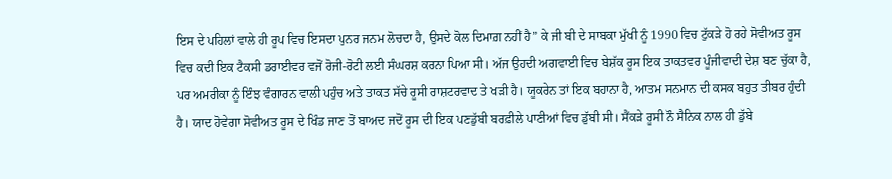ਇਸ ਦੇ ਪਹਿਲਾਂ ਵਾਲੇ ਹੀ ਰੂਪ ਵਿਚ ਇਸਦਾ ਪੁਨਰ ਜਨਮ ਲੋਚਦਾ ਹੈ, ਉਸਦੇ ਕੋਲ ਦਿਮਾਗ਼ ਨਹੀਂ ਹੈ” ਕੇ ਜੀ ਬੀ ਦੇ ਸਾਬਕਾ ਮੁੱਖੀ ਨੂੰ 1990 ਵਿਚ ਟੁੱਕੜੇ ਹੋ ਰਹੇ ਸੋਵੀਅਤ ਰੂਸ ਵਿਚ ਕਦੀ ਇਕ ਟੈਕਸੀ ਡਰਾਈਵਰ ਵਜੋਂ ਰੋਜੀ-ਰੋਟੀ ਲਈ ਸੰਘਰਸ਼ ਕਰਨਾ ਪਿਆ ਸੀ। ਅੱਜ ਉਹਦੀ ਅਗਵਾਈ ਵਿਚ ਬੇਸ਼ੱਕ ਰੂਸ ਇਕ ਤਾਕਤਵਰ ਪੂੰਜੀਵਾਦੀ ਦੇਸ਼ ਬਣ ਚੁੱਕਾ ਹੈ, ਪਰ ਅਮਰੀਕਾ ਨੂੰ ਇੰਝ ਵੰਗਾਰਨ ਵਾਲੀ ਪਹੁੰਚ ਅਤੇ ਤਾਕਤ ਸੱਚੇ ਰੂਸੀ ਰਾਸ਼ਟਰਵਾਦ ਤੇ ਖੜੀ ਹੈ। ਯੂਕਰੇਨ ਤਾਂ ਇਕ ਬਹਾਨਾ ਹੈ, ਆਤਮ ਸਨਮਾਨ ਦੀ ਕਸਕ ਬਹੁਤ ਤੀਬਰ ਹੁੰਦੀ ਹੈ। ਯਾਦ ਹੋਵੇਗਾ ਸੋਵੀਅਤ ਰੂਸ ਦੇ ਖਿੰਡ ਜਾਣ ਤੋਂ ਬਾਅਦ ਜਦੋਂ ਰੂਸ ਦੀ ਇਕ ਪਣਡੁੱਬੀ ਬਰਫ਼ੀਲੇ ਪਾਣੀਆਂ ਵਿਚ ਡੁੱਬੀ ਸੀ। ਸੈਂਕੜੇ ਰੂਸੀ ਨੌ ਸੈਨਿਕ ਨਾਲ ਹੀ ਡੁੱਬੇ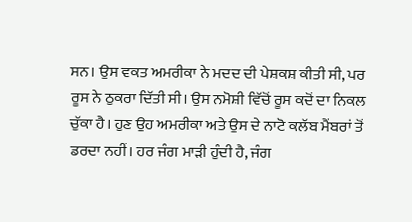ਸਨ। ਉਸ ਵਕਤ ਅਮਰੀਕਾ ਨੇ ਮਦਦ ਦੀ ਪੇਸ਼ਕਸ਼ ਕੀਤੀ ਸੀ, ਪਰ ਰੂਸ ਨੇ ਠੁਕਰਾ ਦਿੱਤੀ ਸੀ। ਉਸ ਨਮੋਸ਼ੀ ਵਿੱਚੋਂ ਰੂਸ ਕਦੋਂ ਦਾ ਨਿਕਲ ਚੁੱਕਾ ਹੈ। ਹੁਣ ਉਹ ਅਮਰੀਕਾ ਅਤੇ ਉਸ ਦੇ ਨਾਟੋ ਕਲੱਬ ਮੈਂਬਰਾਂ ਤੋਂ ਡਰਦਾ ਨਹੀਂ। ਹਰ ਜੰਗ ਮਾੜੀ ਹੁੰਦੀ ਹੈ, ਜੰਗ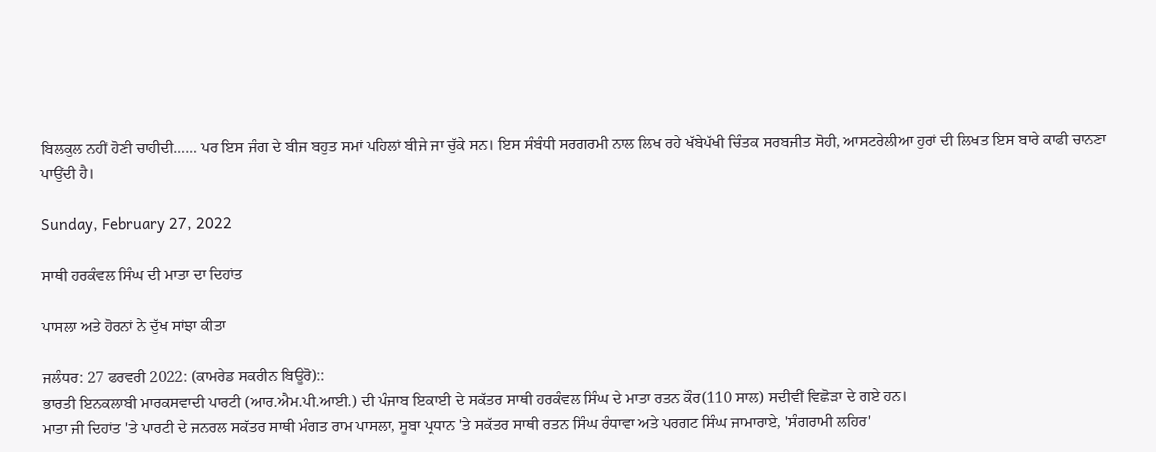ਬਿਲਕੁਲ ਨਹੀਂ ਹੋਣੀ ਚਾਹੀਦੀ…… ਪਰ ਇਸ ਜੰਗ ਦੇ ਬੀਜ ਬਹੁਤ ਸਮਾਂ ਪਹਿਲਾਂ ਬੀਜੇ ਜਾ ਚੁੱਕੇ ਸਨ। ਇਸ ਸੰਬੰਧੀ ਸਰਗਰਮੀ ਨਾਲ ਲਿਖ ਰਹੇ ਖੱਬੇਪੱਖੀ ਚਿੰਤਕ ਸਰਬਜੀਤ ਸੋਹੀ, ਆਸਟਰੇਲੀਆ ਹੁਰਾਂ ਦੀ ਲਿਖਤ ਇਸ ਬਾਰੇ ਕਾਫੀ ਚਾਨਣਾ ਪਾਉਂਦੀ ਹੈ।

Sunday, February 27, 2022

ਸਾਥੀ ਹਰਕੰਵਲ ਸਿੰਘ ਦੀ ਮਾਤਾ ਦਾ ਦਿਹਾਂਤ

ਪਾਸਲਾ ਅਤੇ ਹੋਰਨਾਂ ਨੇ ਦੁੱਖ ਸਾਂਝਾ ਕੀਤਾ

ਜਲੰਧਰ: 27 ਫਰਵਰੀ 2022: (ਕਾਮਰੇਡ ਸਕਰੀਨ ਬਿਊਰੋ)::
ਭਾਰਤੀ ਇਨਕਲਾਬੀ ਮਾਰਕਸਵਾਦੀ ਪਾਰਟੀ (ਆਰ.ਐਮ.ਪੀ.ਆਈ.) ਦੀ ਪੰਜਾਬ ਇਕਾਈ ਦੇ ਸਕੱਤਰ ਸਾਥੀ ਹਰਕੰਵਲ ਸਿੰਘ ਦੇ ਮਾਤਾ ਰਤਨ ਕੌਰ(110 ਸਾਲ) ਸਦੀਵੀਂ ਵਿਛੋੜਾ ਦੇ ਗਏ ਹਨ।
ਮਾਤਾ ਜੀ ਦਿਹਾਂਤ 'ਤੇ ਪਾਰਟੀ ਦੇ ਜਨਰਲ ਸਕੱਤਰ ਸਾਥੀ ਮੰਗਤ ਰਾਮ ਪਾਸਲਾ, ਸੂਬਾ ਪ੍ਰਧਾਨ 'ਤੇ ਸਕੱਤਰ ਸਾਥੀ ਰਤਨ ਸਿੰਘ ਰੰਧਾਵਾ ਅਤੇ ਪਰਗਟ ਸਿੰਘ ਜਾਮਾਰਾਏ, 'ਸੰਗਰਾਮੀ ਲਹਿਰ'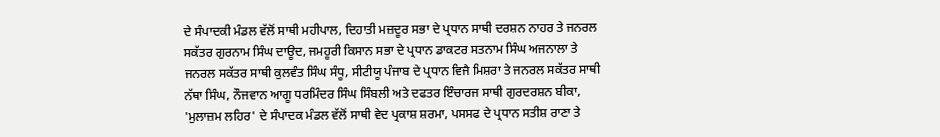ਦੇ ਸੰਪਾਦਕੀ ਮੰਡਲ ਵੱਲੋਂ ਸਾਥੀ ਮਹੀਪਾਲ, ਦਿਹਾਤੀ ਮਜ਼ਦੂਰ ਸਭਾ ਦੇ ਪ੍ਰਧਾਨ ਸਾਥੀ ਦਰਸ਼ਨ ਨਾਹਰ ਤੇ ਜਨਰਲ ਸਕੱਤਰ ਗੁਰਨਾਮ ਸਿੰਘ ਦਾਊਦ, ਜਮਹੂਰੀ ਕਿਸਾਨ ਸਭਾ ਦੇ ਪ੍ਰਧਾਨ ਡਾਕਟਰ ਸਤਨਾਮ ਸਿੰਘ ਅਜਨਾਲਾ ਤੇ ਜਨਰਲ ਸਕੱਤਰ ਸਾਥੀ ਕੁਲਵੰਤ ਸਿੰਘ ਸੰਧੂ, ਸੀਟੀਯੂ ਪੰਜਾਬ ਦੇ ਪ੍ਰਧਾਨ ਵਿਜੈ ਮਿਸ਼ਰਾ ਤੇ ਜਨਰਲ ਸਕੱਤਰ ਸਾਥੀ ਨੱਥਾ ਸਿੰਘ, ਨੌਜਵਾਨ ਆਗੂ ਧਰਮਿੰਦਰ ਸਿੰਘ ਸਿੰਬਲੀ ਅਤੇ ਦਫਤਰ ਇੰਚਾਰਜ ਸਾਥੀ ਗੁਰਦਰਸ਼ਨ ਬੀਕਾ, 'ਮੁਲਾਜ਼ਮ ਲਹਿਰ' ਦੇ ਸੰਪਾਦਕ ਮੰਡਲ ਵੱਲੋਂ ਸਾਥੀ ਵੇਦ ਪ੍ਰਕਾਸ਼ ਸ਼ਰਮਾ, ਪਸਸਫ ਦੇ ਪ੍ਰਧਾਨ ਸਤੀਸ਼ ਰਾਣਾ ਤੇ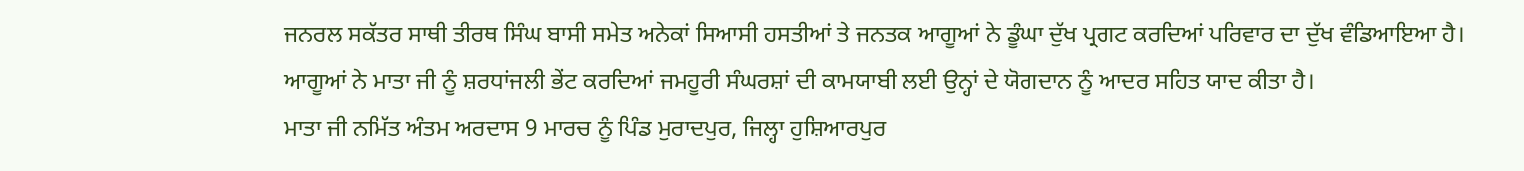ਜਨਰਲ ਸਕੱਤਰ ਸਾਥੀ ਤੀਰਥ ਸਿੰਘ ਬਾਸੀ ਸਮੇਤ ਅਨੇਕਾਂ ਸਿਆਸੀ ਹਸਤੀਆਂ ਤੇ ਜਨਤਕ ਆਗੂਆਂ ਨੇ ਡੂੰਘਾ ਦੁੱਖ ਪ੍ਰਗਟ ਕਰਦਿਆਂ ਪਰਿਵਾਰ ਦਾ ਦੁੱਖ ਵੰਡਿਆਇਆ ਹੈ।
ਆਗੂਆਂ ਨੇ ਮਾਤਾ ਜੀ ਨੂੰ ਸ਼ਰਧਾਂਜਲੀ ਭੇਂਟ ਕਰਦਿਆਂ ਜਮਹੂਰੀ ਸੰਘਰਸ਼ਾਂ ਦੀ ਕਾਮਯਾਬੀ ਲਈ ਉਨ੍ਹਾਂ ਦੇ ਯੋਗਦਾਨ ਨੂੰ ਆਦਰ ਸਹਿਤ ਯਾਦ ਕੀਤਾ ਹੈ।
ਮਾਤਾ ਜੀ ਨਮਿੱਤ ਅੰਤਮ ਅਰਦਾਸ 9 ਮਾਰਚ ਨੂੰ ਪਿੰਡ ਮੁਰਾਦਪੁਰ, ਜਿਲ੍ਹਾ ਹੁਸ਼ਿਆਰਪੁਰ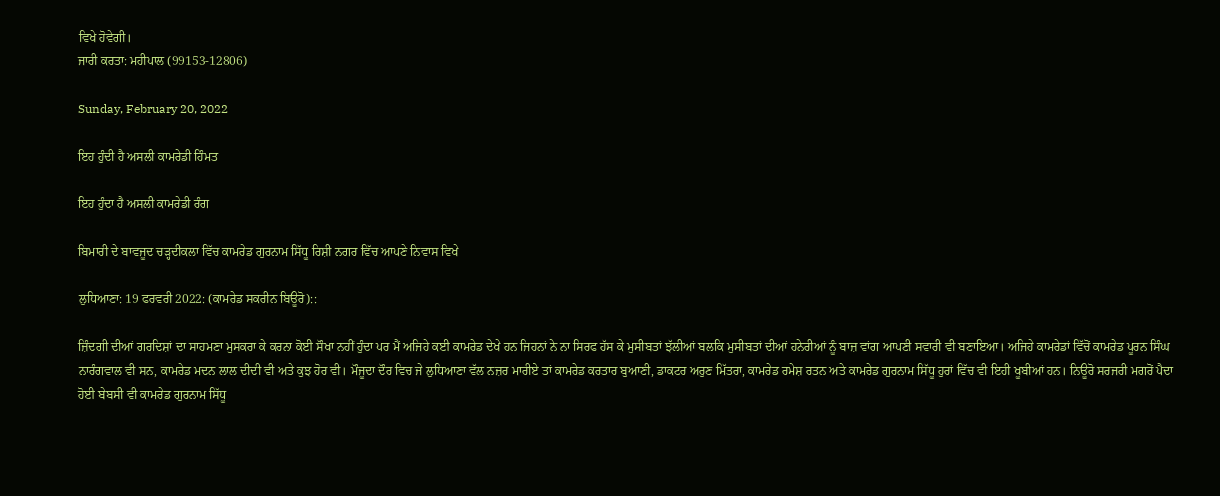ਵਿਖੇ ਹੋਵੇਗੀ।
ਜਾਰੀ ਕਰਤਾ: ਮਹੀਪਾਲ (99153-12806)

Sunday, February 20, 2022

ਇਹ ਹੁੰਦੀ ਹੈ ਅਸਲੀ ਕਾਮਰੇਡੀ ਹਿੰਮਤ

ਇਹ ਹੁੰਦਾ ਹੈ ਅਸਲੀ ਕਾਮਰੇਡੀ ਰੰਗ

ਬਿਮਾਰੀ ਦੇ ਬਾਵਜੂਦ ਚੜ੍ਹਦੀਕਲਾ ਵਿੱਚ ਕਾਮਰੇਡ ਗੁਰਨਾਮ ਸਿੱਧੂ ਰਿਸ਼ੀ ਨਗਰ ਵਿੱਚ ਆਪਣੇ ਨਿਵਾਸ ਵਿਖੇ

ਲੁਧਿਆਣਾ: 19 ਫਰਵਰੀ 2022: (ਕਾਮਰੇਡ ਸਕਰੀਨ ਬਿਊਰੋ)::

ਜ਼ਿੰਦਗੀ ਦੀਆਂ ਗਰਦਿਸ਼ਾਂ ਦਾ ਸਾਹਮਣਾ ਮੁਸਕਰਾ ਕੇ ਕਰਨਾ ਕੋਈ ਸੌਖਾ ਨਹੀਂ ਹੁੰਦਾ ਪਰ ਮੈਂ ਅਜਿਹੇ ਕਈ ਕਾਮਰੇਡ ਦੇਖੇ ਹਨ ਜਿਹਨਾਂ ਨੇ ਨਾ ਸਿਰਫ ਹੱਸ ਕੇ ਮੁਸੀਬਤਾਂ ਝੱਲੀਆਂ ਬਲਕਿ ਮੁਸੀਬਤਾਂ ਦੀਆਂ ਹਨੇਰੀਆਂ ਨੂੰ ਬਾਜ਼ ਵਾਂਗ ਆਪਣੀ ਸਵਾਰੀ ਵੀ ਬਣਾਇਆ। ਅਜਿਹੇ ਕਾਮਰੇਡਾਂ ਵਿੱਚੋਂ ਕਾਮਰੇਡ ਪੂਰਨ ਸਿੰਘ ਨਾਰੰਗਵਾਲ ਵੀ ਸਨ, ਕਾਮਰੇਡ ਮਦਨ ਲਾਲ ਦੀਦੀ ਵੀ ਅਤੇ ਕੁਝ ਹੋਰ ਵੀ। ਮੌਜੂਦਾ ਦੌਰ ਵਿਚ ਜੇ ਲੁਧਿਆਣਾ ਵੱਲ ਨਜ਼ਰ ਮਾਰੀਏ ਤਾਂ ਕਾਮਰੇਡ ਕਰਤਾਰ ਬੁਆਣੀ, ਡਾਕਟਰ ਅਰੁਣ ਮਿੱਤਰਾ, ਕਾਮਰੇਡ ਰਮੇਸ਼ ਰਤਨ ਅਤੇ ਕਾਮਰੇਡ ਗੁਰਨਾਮ ਸਿੱਧੂ ਹੁਰਾਂ ਵਿੱਚ ਵੀ ਇਹੀ ਖੂਬੀਆਂ ਹਨ। ਨਿਊਰੋ ਸਰਜਰੀ ਮਗਰੋਂ ਪੈਦਾ ਹੋਈ ਬੇਬਸੀ ਵੀ ਕਾਮਰੇਡ ਗੁਰਨਾਮ ਸਿੱਧੂ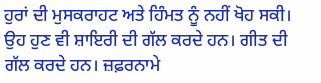ਹੁਰਾਂ ਦੀ ਮੁਸਕਰਾਹਟ ਅਤੇ ਹਿੰਮਤ ਨੂੰ ਨਹੀਂ ਖੋਹ ਸਕੀ। ਉਹ ਹੁਣ ਵੀ ਸ਼ਾਇਰੀ ਦੀ ਗੱਲ ਕਰਦੇ ਹਨ। ਗੀਤ ਦੀ ਗੱਲ ਕਰਦੇ ਹਨ। ਜ਼ਫ਼ਰਨਾਮੇ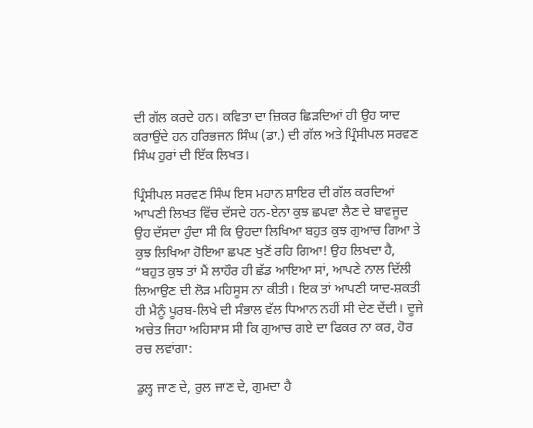ਦੀ ਗੱਲ ਕਰਦੇ ਹਨ। ਕਵਿਤਾ ਦਾ ਜ਼ਿਕਰ ਛਿੜਦਿਆਂ ਹੀ ਉਹ ਯਾਦ ਕਰਾਉਂਦੇ ਹਨ ਹਰਿਭਜਨ ਸਿੰਘ (ਡਾ.) ਦੀ ਗੱਲ ਅਤੇ ਪ੍ਰਿੰਸੀਪਲ ਸਰਵਣ ਸਿੰਘ ਹੁਰਾਂ ਦੀ ਇੱਕ ਲਿਖਤ।

ਪ੍ਰਿੰਸੀਪਲ ਸਰਵਣ ਸਿੰਘ ਇਸ ਮਹਾਨ ਸ਼ਾਇਰ ਦੀ ਗੱਲ ਕਰਦਿਆਂ ਆਪਣੀ ਲਿਖਤ ਵਿੱਚ ਦੱਸਦੇ ਹਨ-ਏਨਾ ਕੁਝ ਛਪਵਾ ਲੈਣ ਦੇ ਬਾਵਜੂਦ ਉਹ ਦੱਸਦਾ ਹੁੰਦਾ ਸੀ ਕਿ ਉਹਦਾ ਲਿਖਿਆ ਬਹੁਤ ਕੁਝ ਗੁਆਚ ਗਿਆ ਤੇ ਕੁਝ ਲਿਖਿਆ ਹੋਇਆ ਛਪਣ ਖੁਣੋਂ ਰਹਿ ਗਿਆ! ਉਹ ਲਿਖਦਾ ਹੈ, “ਬਹੁਤ ਕੁਝ ਤਾਂ ਮੈਂ ਲਾਹੌਰ ਹੀ ਛੱਡ ਆਇਆ ਸਾਂ, ਆਪਣੇ ਨਾਲ ਦਿੱਲੀ ਲਿਆਉਣ ਦੀ ਲੋੜ ਮਹਿਸੂਸ ਨਾ ਕੀਤੀ। ਇਕ ਤਾਂ ਆਪਣੀ ਯਾਦ-ਸ਼ਕਤੀ ਹੀ ਮੈਨੂੰ ਪੂਰਬ-ਲਿਖੇ ਦੀ ਸੰਭਾਲ ਵੱਲ ਧਿਆਨ ਨਹੀਂ ਸੀ ਦੇਣ ਦੇਂਦੀ। ਦੂਜੇ ਅਚੇਤ ਜਿਹਾ ਅਹਿਸਾਸ ਸੀ ਕਿ ਗੁਆਚ ਗਏ ਦਾ ਫਿਕਰ ਨਾ ਕਰ, ਹੋਰ ਰਚ ਲਵਾਂਗਾ:

ਡੁਲ੍ਹ ਜਾਣ ਦੇ, ਰੁਲ ਜਾਣ ਦੇ, ਗੁਮਦਾ ਹੈ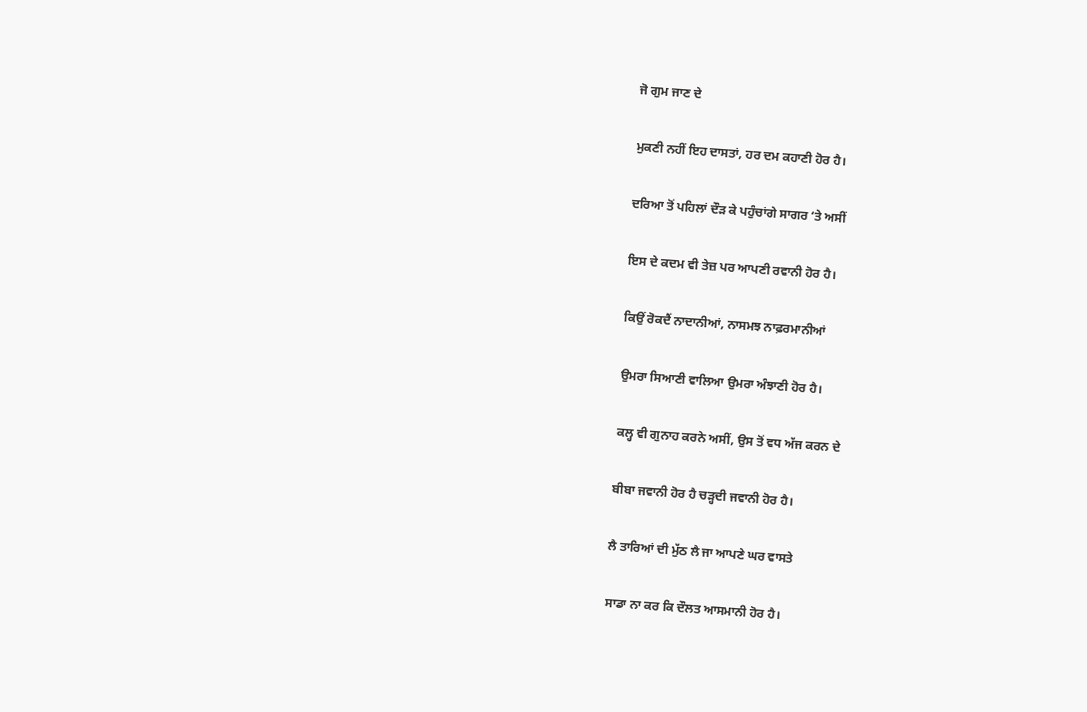ਜੋ ਗੁਮ ਜਾਣ ਦੇ

ਮੁਕਣੀ ਨਹੀਂ ਇਹ ਦਾਸਤਾਂ, ਹਰ ਦਮ ਕਹਾਣੀ ਹੋਰ ਹੈ।

ਦਰਿਆ ਤੋਂ ਪਹਿਲਾਂ ਦੌੜ ਕੇ ਪਹੁੰਚਾਂਗੇ ਸਾਗਰ ‘ਤੇ ਅਸੀਂ

ਇਸ ਦੇ ਕਦਮ ਵੀ ਤੇਜ਼ ਪਰ ਆਪਣੀ ਰਵਾਨੀ ਹੋਰ ਹੈ।

ਕਿਉਂ ਰੋਕਦੈਂ ਨਾਦਾਨੀਆਂ, ਨਾਸਮਝ ਨਾਫ਼ਰਮਾਨੀਆਂ

ਉਮਰਾ ਸਿਆਣੀ ਵਾਲਿਆ ਉਮਰਾ ਅੰਝਾਣੀ ਹੋਰ ਹੈ।

ਕਲ੍ਹ ਵੀ ਗੁਨਾਹ ਕਰਨੇ ਅਸੀਂ, ਉਸ ਤੋਂ ਵਧ ਅੱਜ ਕਰਨ ਦੇ

ਬੀਬਾ ਜਵਾਨੀ ਹੋਰ ਹੈ ਚੜ੍ਹਦੀ ਜਵਾਨੀ ਹੋਰ ਹੈ।

ਲੈ ਤਾਰਿਆਂ ਦੀ ਮੁੱਠ ਲੈ ਜਾ ਆਪਣੇ ਘਰ ਵਾਸਤੇ

ਸਾਡਾ ਨਾ ਕਰ ਕਿ ਦੌਲਤ ਆਸਮਾਨੀ ਹੋਰ ਹੈ।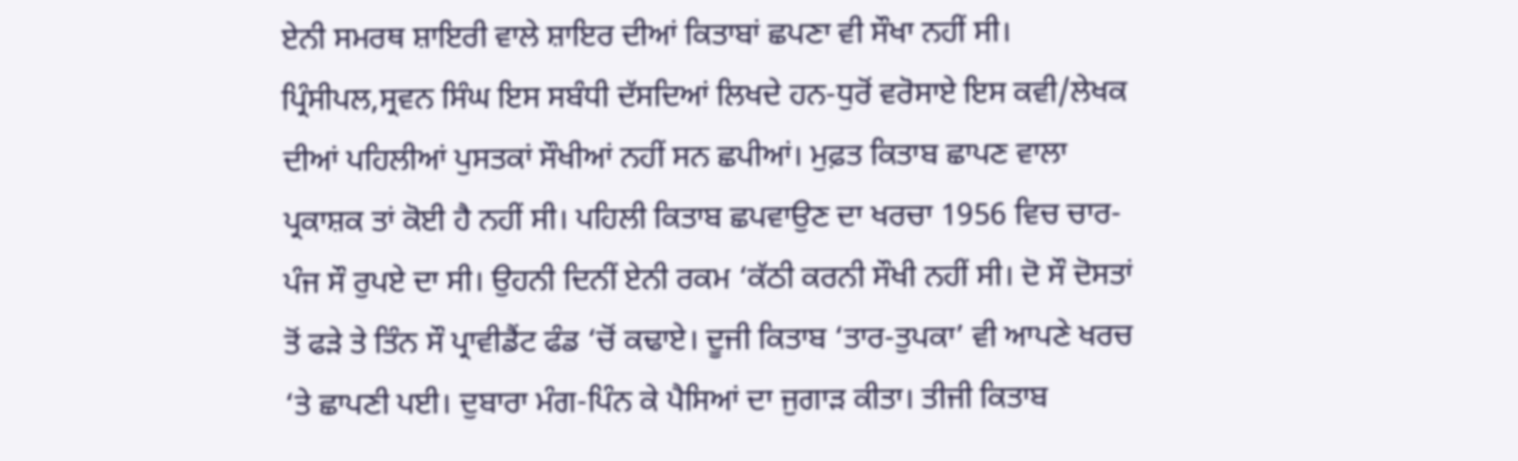ਏਨੀ ਸਮਰਥ ਸ਼ਾਇਰੀ ਵਾਲੇ ਸ਼ਾਇਰ ਦੀਆਂ ਕਿਤਾਬਾਂ ਛਪਣਾ ਵੀ ਸੌਖਾ ਨਹੀਂ ਸੀ। ਪ੍ਰਿੰਸੀਪਲ,ਸ੍ਰਵਨ ਸਿੰਘ ਇਸ ਸਬੰਧੀ ਦੱਸਦਿਆਂ ਲਿਖਦੇ ਹਨ-ਧੁਰੋਂ ਵਰੋਸਾਏ ਇਸ ਕਵੀ/ਲੇਖਕ ਦੀਆਂ ਪਹਿਲੀਆਂ ਪੁਸਤਕਾਂ ਸੌਖੀਆਂ ਨਹੀਂ ਸਨ ਛਪੀਆਂ। ਮੁਫ਼ਤ ਕਿਤਾਬ ਛਾਪਣ ਵਾਲਾ ਪ੍ਰਕਾਸ਼ਕ ਤਾਂ ਕੋਈ ਹੈ ਨਹੀਂ ਸੀ। ਪਹਿਲੀ ਕਿਤਾਬ ਛਪਵਾਉਣ ਦਾ ਖਰਚਾ 1956 ਵਿਚ ਚਾਰ-ਪੰਜ ਸੌ ਰੁਪਏ ਦਾ ਸੀ। ਉਹਨੀ ਦਿਨੀਂ ਏਨੀ ਰਕਮ ‘ਕੱਠੀ ਕਰਨੀ ਸੌਖੀ ਨਹੀਂ ਸੀ। ਦੋ ਸੌ ਦੋਸਤਾਂ ਤੋਂ ਫੜੇ ਤੇ ਤਿੰਨ ਸੌ ਪ੍ਰਾਵੀਡੈਂਟ ਫੰਡ ‘ਚੋਂ ਕਢਾਏ। ਦੂਜੀ ਕਿਤਾਬ ‘ਤਾਰ-ਤੁਪਕਾ’ ਵੀ ਆਪਣੇ ਖਰਚ ‘ਤੇ ਛਾਪਣੀ ਪਈ। ਦੁਬਾਰਾ ਮੰਗ-ਪਿੰਨ ਕੇ ਪੈਸਿਆਂ ਦਾ ਜੁਗਾੜ ਕੀਤਾ। ਤੀਜੀ ਕਿਤਾਬ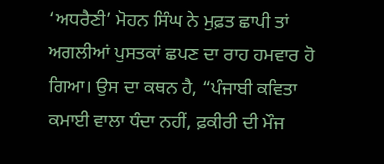‘ਅਧਰੈਣੀ’ ਮੋਹਨ ਸਿੰਘ ਨੇ ਮੁਫ਼ਤ ਛਾਪੀ ਤਾਂ ਅਗਲੀਆਂ ਪੁਸਤਕਾਂ ਛਪਣ ਦਾ ਰਾਹ ਹਮਵਾਰ ਹੋ ਗਿਆ। ਉਸ ਦਾ ਕਥਨ ਹੈ, “ਪੰਜਾਬੀ ਕਵਿਤਾ ਕਮਾਈ ਵਾਲਾ ਧੰਦਾ ਨਹੀਂ, ਫ਼ਕੀਰੀ ਦੀ ਮੌਜ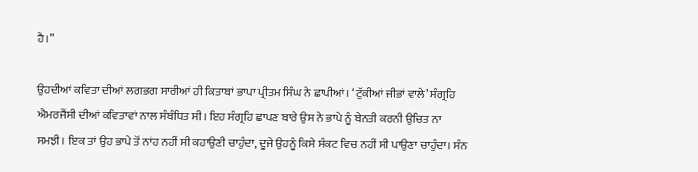ਹੈ।”

ਉਹਦੀਆਂ ਕਵਿਤਾ ਦੀਆਂ ਲਗਭਗ ਸਾਰੀਆਂ ਹੀ ਕਿਤਾਬਾਂ ਭਾਪਾ ਪ੍ਰੀਤਮ ਸਿੰਘ ਨੇ ਛਾਪੀਆਂ। ‘ਟੁੱਕੀਆਂ ਜੀਭਾਂ ਵਾਲੇ’ ਸੰਗ੍ਰਹਿ ਐਮਰਜੈਂਸੀ ਦੀਆਂ ਕਵਿਤਾਵਾਂ ਨਾਲ ਸੰਬੰਧਿਤ ਸੀ। ਇਹ ਸੰਗ੍ਰਹਿ ਛਾਪਣ ਬਾਰੇ ਉਸ ਨੇ ਭਾਪੇ ਨੂੰ ਬੇਨਤੀ ਕਰਨੀ ਉਚਿਤ ਨਾ ਸਮਝੀ। ਇਕ ਤਾਂ ਉਹ ਭਾਪੇ ਤੋਂ ਨਾਂਹ ਨਹੀਂ ਸੀ ਕਹਾਉਣੀ ਚਾਹੁੰਦਾ, ਦੂਜੇ ਉਹਨੂੰ ਕਿਸੇ ਸੰਕਟ ਵਿਚ ਨਹੀਂ ਸੀ ਪਾਉਣਾ ਚਾਹੁੰਦਾ। ਸੰਨ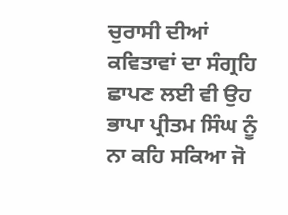ਚੁਰਾਸੀ ਦੀਆਂ ਕਵਿਤਾਵਾਂ ਦਾ ਸੰਗ੍ਰਹਿ ਛਾਪਣ ਲਈ ਵੀ ਉਹ ਭਾਪਾ ਪ੍ਰੀਤਮ ਸਿੰਘ ਨੂੰ ਨਾ ਕਹਿ ਸਕਿਆ ਜੋ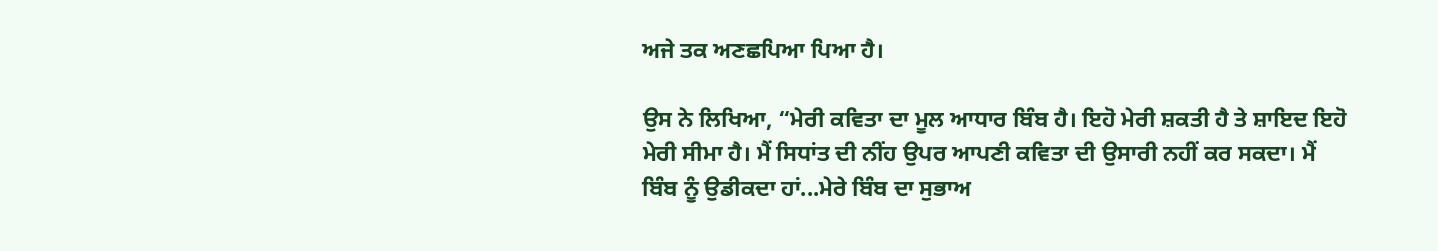ਅਜੇ ਤਕ ਅਣਛਪਿਆ ਪਿਆ ਹੈ।

ਉਸ ਨੇ ਲਿਖਿਆ, “ਮੇਰੀ ਕਵਿਤਾ ਦਾ ਮੂਲ ਆਧਾਰ ਬਿੰਬ ਹੈ। ਇਹੋ ਮੇਰੀ ਸ਼ਕਤੀ ਹੈ ਤੇ ਸ਼ਾਇਦ ਇਹੋ ਮੇਰੀ ਸੀਮਾ ਹੈ। ਮੈਂ ਸਿਧਾਂਤ ਦੀ ਨੀਂਹ ਉਪਰ ਆਪਣੀ ਕਵਿਤਾ ਦੀ ਉਸਾਰੀ ਨਹੀਂ ਕਰ ਸਕਦਾ। ਮੈਂ ਬਿੰਬ ਨੂੰ ਉਡੀਕਦਾ ਹਾਂ...ਮੇਰੇ ਬਿੰਬ ਦਾ ਸੁਭਾਅ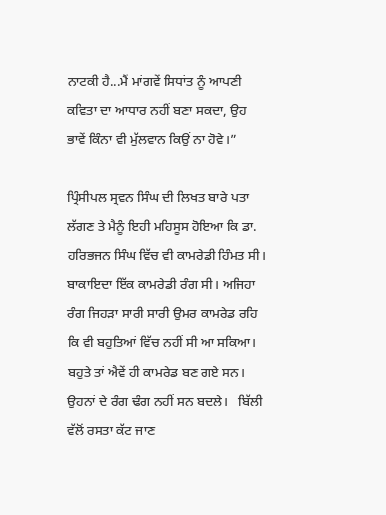ਨਾਟਕੀ ਹੈ...ਮੈਂ ਮਾਂਗਵੇਂ ਸਿਧਾਂਤ ਨੂੰ ਆਪਣੀ ਕਵਿਤਾ ਦਾ ਆਧਾਰ ਨਹੀਂ ਬਣਾ ਸਕਦਾ, ਉਹ ਭਾਵੇਂ ਕਿੰਨਾ ਵੀ ਮੁੱਲਵਾਨ ਕਿਉਂ ਨਾ ਹੋਵੇ।”

ਪ੍ਰਿੰਸੀਪਲ ਸ੍ਰਵਨ ਸਿੰਘ ਦੀ ਲਿਖਤ ਬਾਰੇ ਪਤਾ ਲੱਗਣ ਤੇ ਮੈਨੂੰ ਇਹੀ ਮਹਿਸੂਸ ਹੋਇਆ ਕਿ ਡਾ. ਹਰਿਭਜਨ ਸਿੰਘ ਵਿੱਚ ਵੀ ਕਾਮਰੇਡੀ ਹਿੰਮਤ ਸੀ। ਬਾਕਾਇਦਾ ਇੱਕ ਕਾਮਰੇਡੀ ਰੰਗ ਸੀ। ਅਜਿਹਾ ਰੰਗ ਜਿਹੜਾ ਸਾਰੀ ਸਾਰੀ ਉਮਰ ਕਾਮਰੇਡ ਰਹਿ ਕਿ ਵੀ ਬਹੁਤਿਆਂ ਵਿੱਚ ਨਹੀਂ ਸੀ ਆ ਸਕਿਆ।  ਬਹੁਤੇ ਤਾਂ ਐਵੇਂ ਹੀ ਕਾਮਰੇਡ ਬਣ ਗਏ ਸਨ। ਉਹਨਾਂ ਦੇ ਰੰਗ ਢੰਗ ਨਹੀਂ ਸਨ ਬਦਲੇ।   ਬਿੱਲੀ ਵੱਲੋਂ ਰਸਤਾ ਕੱਟ ਜਾਣ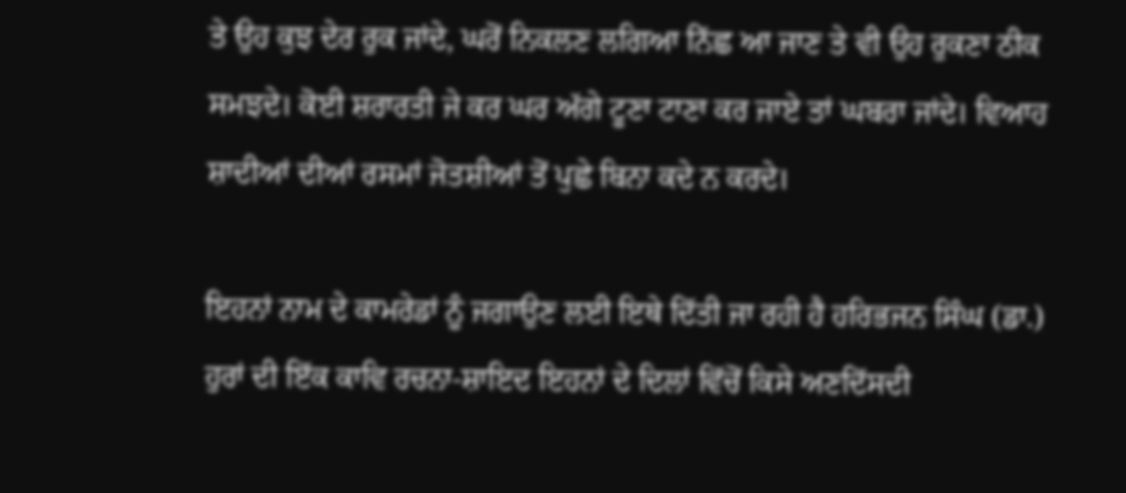ਤੇ ਉਹ ਕੁਝ ਦੇਰ ਰੁਕ ਜਾਂਦੇ, ਘਰੋਂ ਨਿਕਲਣ ਲਗਿਆ ਨਿੱਛ ਆ ਜਾਣ ਤੇ ਵੀ ਉਹ ਰੁਕਣਾ ਠੀਕ ਸਮਝਦੇ। ਕੋਈ ਸ਼ਰਾਰਤੀ ਜੇ ਕਰ ਘਰ ਅੱਗੇ ਟੂਣਾ ਟਾਣਾ ਕਰ ਜਾਏ ਤਾਂ ਘਬਰਾ ਜਾਂਦੇ। ਵਿਆਹ ਸ਼ਾਦੀਆਂ ਦੀਆਂ ਰਸਮਾਂ ਜੋਤਸ਼ੀਆਂ ਤੋਂ ਪੁਛੇ ਬਿਨਾ ਕਦੇ ਨ ਕਰਦੇ।

ਇਹਨਾਂ ਨਾਮ ਦੇ ਕਾਮਰੇਡਾਂ ਨੂੰ ਜਗਾਉਣ ਲਈ ਇਥੇ ਦਿੱਤੀ ਜਾ ਰਹੀ ਹੈ ਹਰਿਭਜਨ ਸਿੰਘ (ਡਾ.) ਹੁਰਾਂ ਦੀ ਇੱਕ ਕਾਵਿ ਰਚਨਾ-ਸ਼ਾਇਦ ਇਹਨਾਂ ਦੇ ਦਿਲਾਂ ਵਿੱਚੋਂ ਕਿਸੇ ਅਣਦਿੱਸਦੀ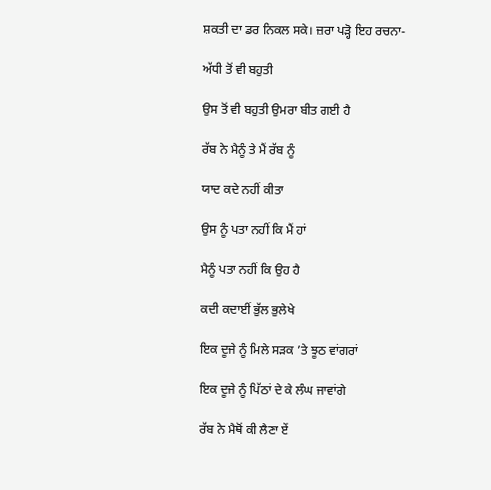ਸ਼ਕਤੀ ਦਾ ਡਰ ਨਿਕਲ ਸਕੇ। ਜ਼ਰਾ ਪੜ੍ਹੋ ਇਹ ਰਚਨਾ-

ਅੱਧੀ ਤੋਂ ਵੀ ਬਹੁਤੀ

ਉਸ ਤੋਂ ਵੀ ਬਹੁਤੀ ਉਮਰਾ ਬੀਤ ਗਈ ਹੈ

ਰੱਬ ਨੇ ਮੈਨੂੰ ਤੇ ਮੈਂ ਰੱਬ ਨੂੰ

ਯਾਦ ਕਦੇ ਨਹੀਂ ਕੀਤਾ

ਉਸ ਨੂੰ ਪਤਾ ਨਹੀਂ ਕਿ ਮੈਂ ਹਾਂ

ਮੈਨੂੰ ਪਤਾ ਨਹੀਂ ਕਿ ਉਹ ਹੈ

ਕਦੀ ਕਦਾਈਂ ਭੁੱਲ ਭੁਲੇਖੇ

ਇਕ ਦੂਜੇ ਨੂੰ ਮਿਲੇ ਸੜਕ ’ਤੇ ਝੂਠ ਵਾਂਗਰਾਂ

ਇਕ ਦੂਜੇ ਨੂੰ ਪਿੱਠਾਂ ਦੇ ਕੇ ਲੰਘ ਜਾਵਾਂਗੇ

ਰੱਬ ਨੇ ਮੈਥੋਂ ਕੀ ਲੈਣਾ ਏਂ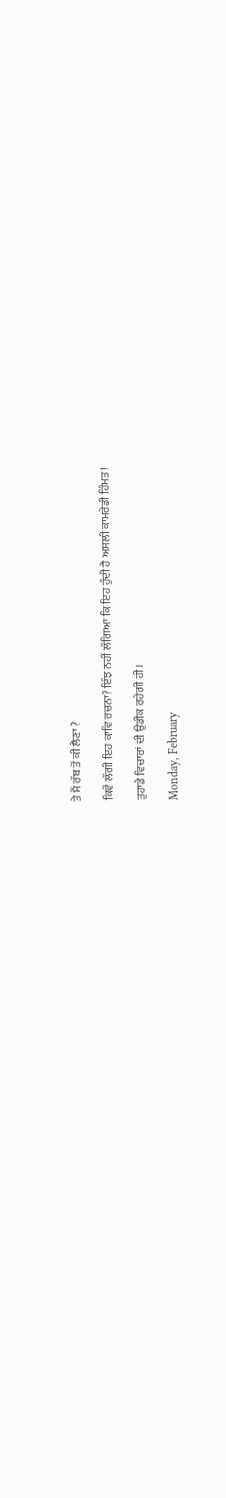ਤੇ ਮੈਂ ਰੱਬ ਤੋਂ ਕੀ ਲੈਣਾ ?

ਕਿਵੇਂ ਲੱਗੀ ਇਹ ਕਾਵਿ ਰਚਨਾ? ਇੰਝ ਨਹੀਂ ਲੱਗਿਆ ਕਿ ਇਹ ਹੁੰਦੀ ਹੈ ਅਸਲੀ ਕਾਮਰੇਡੀ ਹਿੰਮਤ!

ਤੁਹਾਡੇ ਵਿਚਾਰਾਂ ਦੀ ਉਡੀਕ ਰਹੇਗੀ ਹੀ।

Monday, February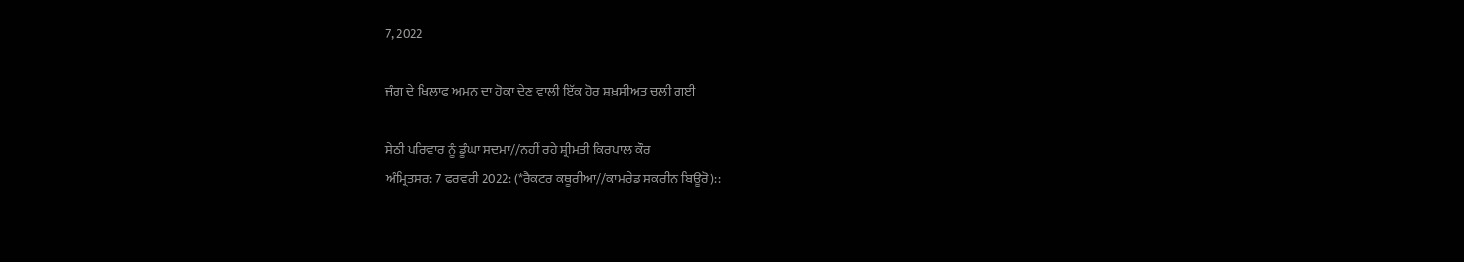7, 2022

ਜੰਗ ਦੇ ਖਿਲਾਫ ਅਮਨ ਦਾ ਹੋਕਾ ਦੇਣ ਵਾਲੀ ਇੱਕ ਹੋਰ ਸ਼ਖ਼ਸੀਅਤ ਚਲੀ ਗਈ

ਸੇਠੀ ਪਰਿਵਾਰ ਨੂੰ ਡੂੰਘਾ ਸਦਮਾ//ਨਹੀਂ ਰਹੇ ਸ਼੍ਰੀਮਤੀ ਕਿਰਪਾਲ ਕੌਰ
ਅੰਮ੍ਰਿਤਸਰ: 7 ਫਰਵਰੀ 2022: (*ਰੈਕਟਰ ਕਥੂਰੀਆ//ਕਾਮਰੇਡ ਸਕਰੀਨ ਬਿਊਰੋ)::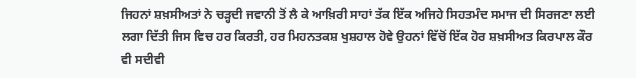ਜਿਹਨਾਂ ਸ਼ਖ਼ਸੀਅਤਾਂ ਨੇ ਚੜ੍ਹਦੀ ਜਵਾਨੀ ਤੋਂ ਲੈ ਕੇ ਆਖ਼ਿਰੀ ਸਾਹਾਂ ਤੱਕ ਇੱਕ ਅਜਿਹੇ ਸਿਹਤਮੰਦ ਸਮਾਜ ਦੀ ਸਿਰਜਣਾ ਲਈ ਲਗਾ ਦਿੱਤੀ ਜਿਸ ਵਿਚ ਹਰ ਕਿਰਤੀ, ਹਰ ਮਿਹਨਤਕਸ਼ ਖੁਸ਼ਹਾਲ ਹੋਵੇ ਉਹਨਾਂ ਵਿੱਚੋਂ ਇੱਕ ਹੋਰ ਸ਼ਖ਼ਸੀਅਤ ਕਿਰਪਾਲ ਕੌਰ ਵੀ ਸਦੀਵੀ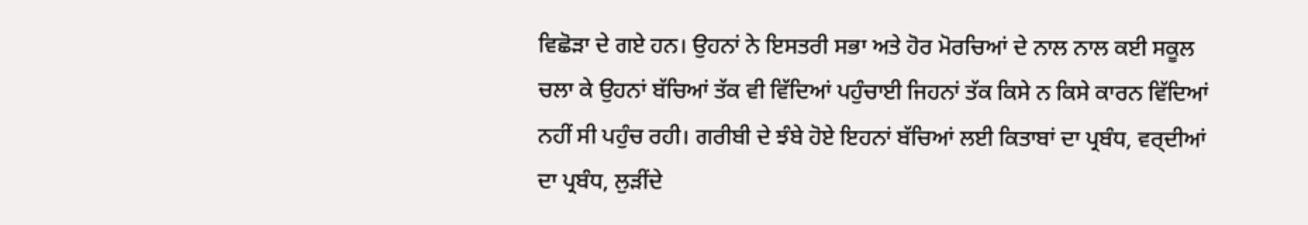ਵਿਛੋੜਾ ਦੇ ਗਏ ਹਨ। ਉਹਨਾਂ ਨੇ ਇਸਤਰੀ ਸਭਾ ਅਤੇ ਹੋਰ ਮੋਰਚਿਆਂ ਦੇ ਨਾਲ ਨਾਲ ਕਈ ਸਕੂਲ ਚਲਾ ਕੇ ਉਹਨਾਂ ਬੱਚਿਆਂ ਤੱਕ ਵੀ ਵਿੱਦਿਆਂ ਪਹੁੰਚਾਈ ਜਿਹਨਾਂ ਤੱਕ ਕਿਸੇ ਨ ਕਿਸੇ ਕਾਰਨ ਵਿੱਦਿਆਂ ਨਹੀਂ ਸੀ ਪਹੁੰਚ ਰਹੀ। ਗਰੀਬੀ ਦੇ ਝੰਬੇ ਹੋਏ ਇਹਨਾਂ ਬੱਚਿਆਂ ਲਈ ਕਿਤਾਬਾਂ ਦਾ ਪ੍ਰਬੰਧ, ਵਰ੍ਦੀਆਂ ਦਾ ਪ੍ਰਬੰਧ, ਲੁੜੀਂਦੇ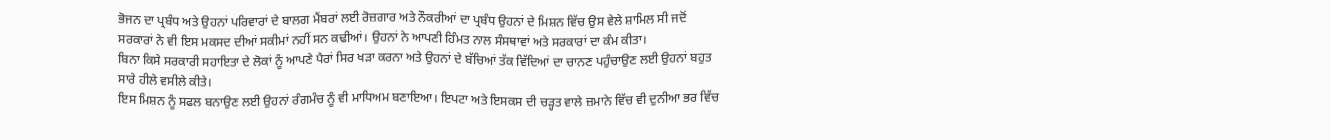ਭੋਜਨ ਦਾ ਪ੍ਰਬੰਧ ਅਤੇ ਉਹਨਾਂ ਪਰਿਵਾਰਾਂ ਦੇ ਬਾਲਗ ਮੈਂਬਰਾਂ ਲਈ ਰੋਜ਼ਗਾਰ ਅਤੇ ਨੌਕਰੀਆਂ ਦਾ ਪ੍ਰਬੰਧ ਉਹਨਾਂ ਦੇ ਮਿਸ਼ਨ ਵਿੱਚ ਉਸ ਵੇਲੇ ਸ਼ਾਮਿਲ ਸੀ ਜਦੋਂ ਸਰਕਾਰਾਂ ਨੇ ਵੀ ਇਸ ਮਕਸਦ ਦੀਆਂ ਸਕੀਮਾਂ ਨਹੀਂ ਸਨ ਕਢੀਆਂ। ਉਹਨਾਂ ਨੇ ਆਪਣੀ ਹਿੰਮਤ ਨਾਲ ਸੰਸਥਾਵਾਂ ਅਤੇ ਸਰਕਾਰਾਂ ਦਾ ਕੰਮ ਕੀਤਾ।
ਬਿਨਾ ਕਿਸੇ ਸਰਕਾਰੀ ਸਹਾਇਤਾ ਦੇ ਲੋਕਾਂ ਨੂੰ ਆਪਣੇ ਪੈਰਾਂ ਸਿਰ ਖੜਾ ਕਰਨਾ ਅਤੇ ਉਹਨਾਂ ਦੇ ਬੱਚਿਆਂ ਤੱਕ ਵਿੱਦਿਆਂ ਦਾ ਚਾਨਣ ਪਹੁੰਚਾਉਣ ਲਈ ਉਹਨਾਂ ਬਹੁਤ ਸਾਰੇ ਹੀਲੇ ਵਸੀਲੇ ਕੀਤੇ।
ਇਸ ਮਿਸ਼ਨ ਨੂੰ ਸਫਲ ਬਨਾਉਣ ਲਈ ਉਹਨਾਂ ਰੰਗਮੰਚ ਨੂੰ ਵੀ ਮਾਧਿਅਮ ਬਣਾਇਆ। ਇਪਟਾ ਅਤੇ ਇਸਕਸ ਦੀ ਚੜ੍ਹਤ ਵਾਲੇ ਜ਼ਮਾਨੇ ਵਿੱਚ ਵੀ ਦੁਨੀਆ ਭਰ ਵਿੱਚ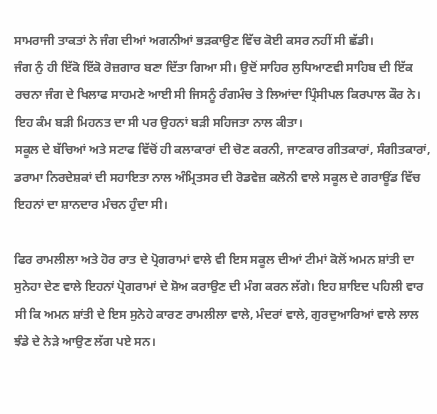ਸਾਮਰਾਜੀ ਤਾਕਤਾਂ ਨੇ ਜੰਗ ਦੀਆਂ ਅਗਨੀਆਂ ਭੜਕਾਉਣ ਵਿੱਚ ਕੋਈ ਕਸਰ ਨਹੀਂ ਸੀ ਛੱਡੀ।
ਜੰਗ ਨੁੰ ਹੀ ਇੱਕੋ ਇੱਕੋ ਰੋਜ਼ਗਾਰ ਬਣਾ ਦਿੱਤਾ ਗਿਆ ਸੀ। ਉਦੋਂ ਸਾਹਿਰ ਲੁਧਿਆਣਵੀ ਸਾਹਿਬ ਦੀ ਇੱਕ ਰਚਨਾ ਜੰਗ ਦੇ ਖਿਲਾਫ ਸਾਹਮਣੇ ਆਈ ਸੀ ਜਿਸਨੂੰ ਰੰਗਮੰਚ ਤੇ ਲਿਆਂਦਾ ਪ੍ਰਿੰਸੀਪਲ ਕਿਰਪਾਲ ਕੌਰ ਨੇ। ਇਹ ਕੰਮ ਬੜੀ ਮਿਹਨਤ ਦਾ ਸੀ ਪਰ ਉਹਨਾਂ ਬੜੀ ਸਹਿਜਤਾ ਨਾਲ ਕੀਤਾ।
ਸਕੂਲ ਦੇ ਬੱਚਿਆਂ ਅਤੇ ਸਟਾਫ ਵਿੱਚੋਂ ਹੀ ਕਲਾਕਾਰਾਂ ਦੀ ਚੋਣ ਕਰਨੀ, ਜਾਣਕਾਰ ਗੀਤਕਾਰਾਂ, ਸੰਗੀਤਕਾਰਾਂ, ਡਰਾਮਾ ਨਿਰਦੇਸ਼ਕਾਂ ਦੀ ਸਹਾਇਤਾ ਨਾਲ ਅੰਮ੍ਰਿਤਸਰ ਦੀ ਰੋਡਵੇਜ਼ ਕਲੋਨੀ ਵਾਲੇ ਸਕੂਲ ਦੇ ਗਰਾਊਂਡ ਵਿੱਚ ਇਹਨਾਂ ਦਾ ਸ਼ਾਨਦਾਰ ਮੰਚਨ ਹੁੰਦਾ ਸੀ।

ਫਿਰ ਰਾਮਲੀਲਾ ਅਤੇ ਹੋਰ ਰਾਤ ਦੇ ਪ੍ਰੋਗਰਾਮਾਂ ਵਾਲੇ ਵੀ ਇਸ ਸਕੂਲ ਦੀਆਂ ਟੀਮਾਂ ਕੋਲੋਂ ਅਮਨ ਸ਼ਾਂਤੀ ਦਾ ਸੁਨੇਹਾ ਦੇਣ ਵਾਲੇ ਇਹਨਾਂ ਪ੍ਰੋਗਰਾਮਾਂ ਦੇ ਸ਼ੋਅ ਕਰਾਉਣ ਦੀ ਮੰਗ ਕਰਨ ਲੱਗੇ। ਇਹ ਸ਼ਾਇਦ ਪਹਿਲੀ ਵਾਰ ਸੀ ਕਿ ਅਮਨ ਸ਼ਾਂਤੀ ਦੇ ਇਸ ਸੁਨੇਹੇ ਕਾਰਣ ਰਾਮਲੀਲਾ ਵਾਲੇ, ਮੰਦਰਾਂ ਵਾਲੇ, ਗੁਰਦੁਆਰਿਆਂ ਵਾਲੇ ਲਾਲ ਝੰਡੇ ਦੇ ਨੇੜੇ ਆਉਣ ਲੱਗ ਪਏ ਸਨ।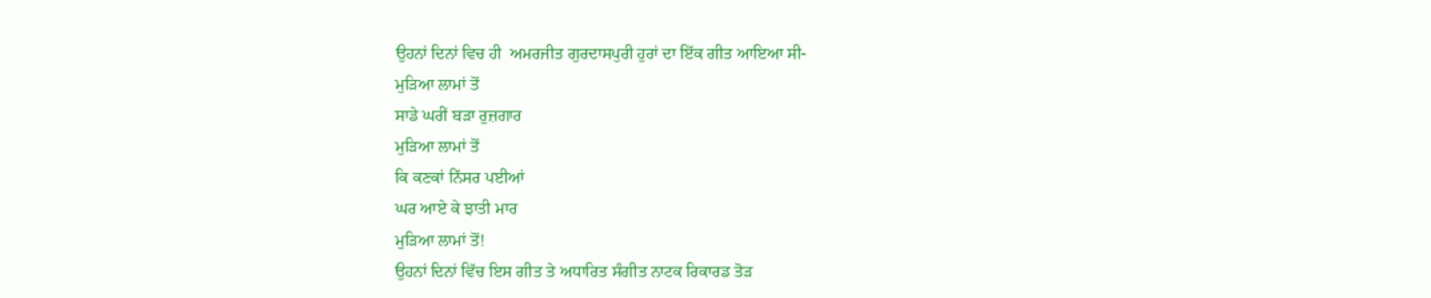ਉਹਨਾਂ ਦਿਨਾਂ ਵਿਚ ਹੀ  ਅਮਰਜੀਤ ਗੁਰਦਾਸਪੁਰੀ ਹੁਰਾਂ ਦਾ ਇੱਕ ਗੀਤ ਆਇਆ ਸੀ-
ਮੁੜਿਆ ਲਾਮਾਂ ਤੋਂ
ਸਾਡੇ ਘਰੀਂ ਬੜਾ ਰੁਜ਼ਗਾਰ
ਮੁੜਿਆ ਲਾਮਾਂ ਤੋਂ
ਕਿ ਕਣਕਾਂ ਨਿੱਸਰ ਪਈਆਂ
ਘਰ ਆਏ ਕੇ ਝਾਤੀ ਮਾਰ
ਮੁੜਿਆ ਲਾਮਾਂ ਤੋਂ!
ਉਹਨਾਂ ਦਿਨਾਂ ਵਿੱਚ ਇਸ ਗੀਤ ਤੇ ਅਧਾਰਿਤ ਸੰਗੀਤ ਨਾਟਕ ਰਿਕਾਰਡ ਤੋੜ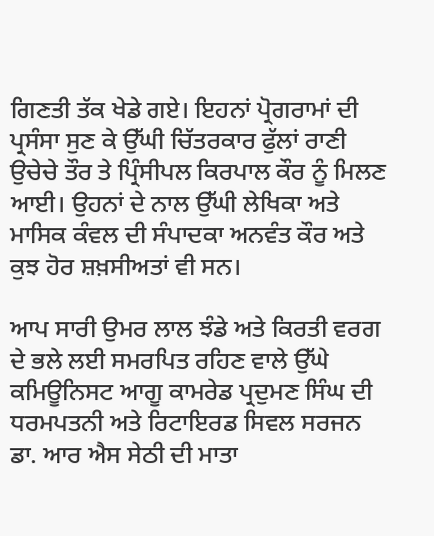ਗਿਣਤੀ ਤੱਕ ਖੇਡੇ ਗਏ। ਇਹਨਾਂ ਪ੍ਰੋਗਰਾਮਾਂ ਦੀ ਪ੍ਰਸੰਸਾ ਸੁਣ ਕੇ ਉੱਘੀ ਚਿੱਤਰਕਾਰ ਫੁੱਲਾਂ ਰਾਣੀ ਉਚੇਚੇ ਤੌਰ ਤੇ ਪ੍ਰਿੰਸੀਪਲ ਕਿਰਪਾਲ ਕੌਰ ਨੂੰ ਮਿਲਣ ਆਈ। ਉਹਨਾਂ ਦੇ ਨਾਲ ਉੱਘੀ ਲੇਖਿਕਾ ਅਤੇ ਮਾਸਿਕ ਕੰਵਲ ਦੀ ਸੰਪਾਦਕਾ ਅਨਵੰਤ ਕੌਰ ਅਤੇ ਕੁਝ ਹੋਰ ਸ਼ਖ਼ਸੀਅਤਾਂ ਵੀ ਸਨ।

ਆਪ ਸਾਰੀ ਉਮਰ ਲਾਲ ਝੰਡੇ ਅਤੇ ਕਿਰਤੀ ਵਰਗ ਦੇ ਭਲੇ ਲਈ ਸਮਰਪਿਤ ਰਹਿਣ ਵਾਲੇ ਉੱਘੇ ਕਮਿਊਨਿਸਟ ਆਗੂ ਕਾਮਰੇਡ ਪ੍ਰਦੁਮਣ ਸਿੰਘ ਦੀ ਧਰਮਪਤਨੀ ਅਤੇ ਰਿਟਾਇਰਡ ਸਿਵਲ ਸਰਜਨ ਡਾ. ਆਰ ਐਸ ਸੇਠੀ ਦੀ ਮਾਤਾ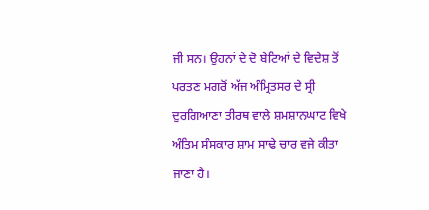ਜੀ ਸਨ। ਉਹਨਾਂ ਦੇ ਦੋ ਬੇਟਿਆਂ ਦੇ ਵਿਦੇਸ਼ ਤੋਂ ਪਰਤਣ ਮਗਰੋਂ ਅੱਜ ਅੰਮ੍ਰਿਤਸਰ ਦੇ ਸ੍ਰੀ ਦੁਰਗਿਆਣਾ ਤੀਰਥ ਵਾਲੇ ਸ਼ਮਸ਼ਾਨਘਾਟ ਵਿਖੇ ਅੰਤਿਮ ਸੰਸਕਾਰ ਸ਼ਾਮ ਸਾਢੇ ਚਾਰ ਵਜੇ ਕੀਤਾ ਜਾਣਾ ਹੈ।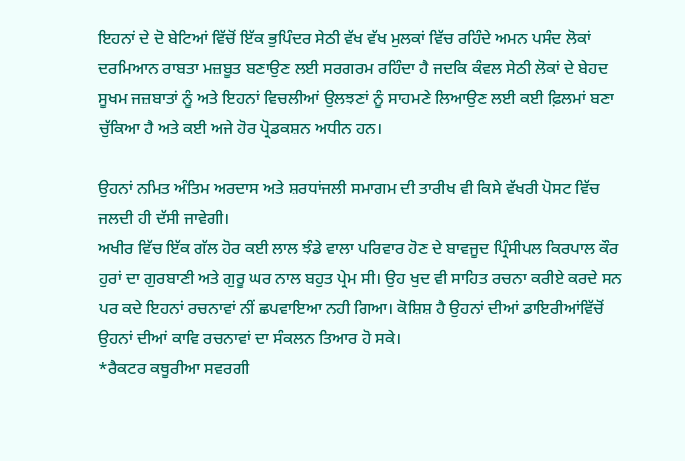ਇਹਨਾਂ ਦੇ ਦੋ ਬੇਟਿਆਂ ਵਿੱਚੋਂ ਇੱਕ ਭੁਪਿੰਦਰ ਸੇਠੀ ਵੱਖ ਵੱਖ ਮੁਲਕਾਂ ਵਿੱਚ ਰਹਿੰਦੇ ਅਮਨ ਪਸੰਦ ਲੋਕਾਂ ਦਰਮਿਆਨ ਰਾਬਤਾ ਮਜ਼ਬੂਤ ਬਣਾਉਣ ਲਈ ਸਰਗਰਮ ਰਹਿੰਦਾ ਹੈ ਜਦਕਿ ਕੰਵਲ ਸੇਠੀ ਲੋਕਾਂ ਦੇ ਬੇਹਦ ਸੂਖਮ ਜਜ਼ਬਾਤਾਂ ਨੂੰ ਅਤੇ ਇਹਨਾਂ ਵਿਚਲੀਆਂ ਉਲਝਣਾਂ ਨੂੰ ਸਾਹਮਣੇ ਲਿਆਉਣ ਲਈ ਕਈ ਫ਼ਿਲਮਾਂ ਬਣਾ ਚੁੱਕਿਆ ਹੈ ਅਤੇ ਕਈ ਅਜੇ ਹੋਰ ਪ੍ਰੋਡਕਸ਼ਨ ਅਧੀਨ ਹਨ।

ਉਹਨਾਂ ਨਮਿਤ ਅੰਤਿਮ ਅਰਦਾਸ ਅਤੇ ਸ਼ਰਧਾਂਜਲੀ ਸਮਾਗਮ ਦੀ ਤਾਰੀਖ ਵੀ ਕਿਸੇ ਵੱਖਰੀ ਪੋਸਟ ਵਿੱਚ ਜਲਦੀ ਹੀ ਦੱਸੀ ਜਾਵੇਗੀ।
ਅਖੀਰ ਵਿੱਚ ਇੱਕ ਗੱਲ ਹੋਰ ਕਈ ਲਾਲ ਝੰਡੇ ਵਾਲਾ ਪਰਿਵਾਰ ਹੋਣ ਦੇ ਬਾਵਜੂਦ ਪ੍ਰਿੰਸੀਪਲ ਕਿਰਪਾਲ ਕੌਰ ਹੁਰਾਂ ਦਾ ਗੁਰਬਾਣੀ ਅਤੇ ਗੁਰੂ ਘਰ ਨਾਲ ਬਹੁਤ ਪ੍ਰੇਮ ਸੀ। ਉਹ ਖੁਦ ਵੀ ਸਾਹਿਤ ਰਚਨਾ ਕਰੀਏ ਕਰਦੇ ਸਨ ਪਰ ਕਦੇ ਇਹਨਾਂ ਰਚਨਾਵਾਂ ਨੀਂ ਛਪਵਾਇਆ ਨਹੀ ਗਿਆ। ਕੋਸ਼ਿਸ਼ ਹੈ ਉਹਨਾਂ ਦੀਆਂ ਡਾਇਰੀਆਂਵਿੱਚੋਂ ਉਹਨਾਂ ਦੀਆਂ ਕਾਵਿ ਰਚਨਾਵਾਂ ਦਾ ਸੰਕਲਨ ਤਿਆਰ ਹੋ ਸਕੇ।
*ਰੈਕਟਰ ਕਥੂਰੀਆ ਸਵਰਗੀ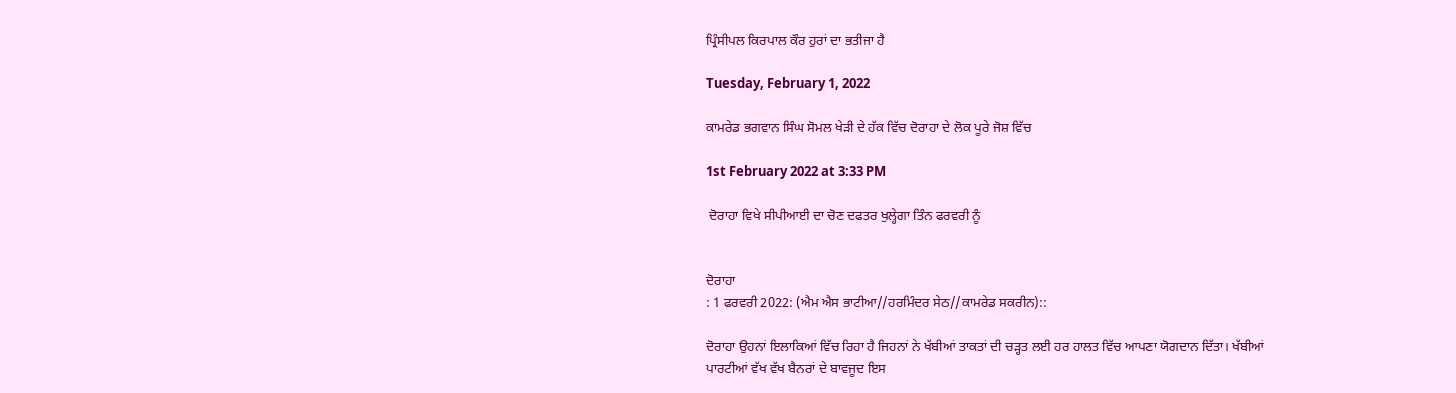ਪ੍ਰਿੰਸੀਪਲ ਕਿਰਪਾਲ ਕੌਰ ਹੁਰਾਂ ਦਾ ਭਤੀਜਾ ਹੈ

Tuesday, February 1, 2022

ਕਾਮਰੇਡ ਭਗਵਾਨ ਸਿੰਘ ਸੋਮਲ ਖੇੜੀ ਦੇ ਹੱਕ ਵਿੱਚ ਦੋਰਾਹਾ ਦੇ ਲੋਕ ਪੂਰੇ ਜੋਸ਼ ਵਿੱਚ

1st February 2022 at 3:33 PM

 ਦੋਰਾਹਾ ਵਿਖੇ ਸੀਪੀਆਈ ਦਾ ਚੋਣ ਦਫਤਰ ਖੁਲ੍ਹੇਗਾ ਤਿੰਨ ਫਰਵਰੀ ਨੂੰ


ਦੋਰਾਹਾ
: 1 ਫਰਵਰੀ 2022: (ਐਮ ਐਸ ਭਾਟੀਆ//ਹਰਮਿੰਦਰ ਸੇਠ//ਕਾਮਰੇਡ ਸਕਰੀਨ)::

ਦੋਰਾਹਾ ਉਹਨਾਂ ਇਲਾਕਿਆਂ ਵਿੱਚ ਰਿਹਾ ਹੈ ਜਿਹਨਾਂ ਨੇ ਖੱਬੀਆਂ ਤਾਕਤਾਂ ਦੀ ਚੜ੍ਹਤ ਲਈ ਹਰ ਹਾਲਤ ਵਿੱਚ ਆਪਣਾ ਯੋਗਦਾਨ ਦਿੱਤਾ। ਖੱਬੀਆਂ ਪਾਰਟੀਆਂ ਵੱਖ ਵੱਖ ਬੈਨਰਾਂ ਦੇ ਬਾਵਜੂਦ ਇਸ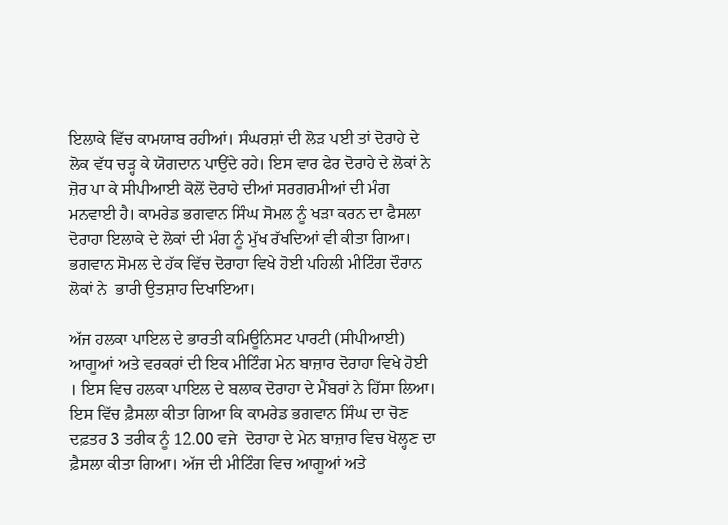ਇਲਾਕੇ ਵਿੱਚ ਕਾਮਯਾਬ ਰਹੀਆਂ। ਸੰਘਰਸ਼ਾਂ ਦੀ ਲੋੜ ਪਈ ਤਾਂ ਦੋਰਾਹੇ ਦੇ ਲੋਕ ਵੱਧ ਚੜ੍ਹ ਕੇ ਯੋਗਦਾਨ ਪਾਉਂਦੇ ਰਹੇ। ਇਸ ਵਾਰ ਫੇਰ ਦੋਰਾਹੇ ਦੇ ਲੋਕਾਂ ਨੇ ਜ਼ੋਰ ਪਾ ਕੇ ਸੀਪੀਆਈ ਕੋਲੋਂ ਦੋਰਾਹੇ ਦੀਆਂ ਸਰਗਰਮੀਆਂ ਦੀ ਮੰਗ ਮਨਵਾਈ ਹੈ। ਕਾਮਰੇਡ ਭਗਵਾਨ ਸਿੰਘ ਸੋਮਲ ਨੂੰ ਖੜਾ ਕਰਨ ਦਾ ਫੈਸਲਾ ਦੋਰਾਹਾ ਇਲਾਕੇ ਦੇ ਲੋਕਾਂ ਦੀ ਮੰਗ ਨੂੰ ਮੁੱਖ ਰੱਖਦਿਆਂ ਵੀ ਕੀਤਾ ਗਿਆ। ਭਗਵਾਨ ਸੋਮਲ ਦੇ ਹੱਕ ਵਿੱਚ ਦੋਰਾਹਾ ਵਿਖੇ ਹੋਈ ਪਹਿਲੀ ਮੀਟਿੰਗ ਦੌਰਾਨ ਲੋਕਾਂ ਨੇ  ਭਾਰੀ ਉਤਸ਼ਾਹ ਦਿਖਾਇਆ।

ਅੱਜ ਹਲਕਾ ਪਾਇਲ ਦੇ ਭਾਰਤੀ ਕਮਿਊਨਿਸਟ ਪਾਰਟੀ (ਸੀਪੀਆਈ) ਆਗੂਆਂ ਅਤੇ ਵਰਕਰਾਂ ਦੀ ਇਕ ਮੀਟਿੰਗ ਮੇਨ ਬਾਜ਼ਾਰ ਦੋਰਾਹਾ ਵਿਖੇ ਹੋਈ । ਇਸ ਵਿਚ ਹਲਕਾ ਪਾਇਲ ਦੇ ਬਲਾਕ ਦੋਰਾਹਾ ਦੇ ਮੈਂਬਰਾਂ ਨੇ ਹਿੱਸਾ ਲਿਆ। ਇਸ ਵਿੱਚ ਫ਼ੈਸਲਾ ਕੀਤਾ ਗਿਆ ਕਿ ਕਾਮਰੇਡ ਭਗਵਾਨ ਸਿੰਘ ਦਾ ਚੋਣ ਦਫ਼ਤਰ 3 ਤਰੀਕ ਨੂੰ 12.00 ਵਜੇ  ਦੋਰਾਹਾ ਦੇ ਮੇਨ ਬਾਜ਼ਾਰ ਵਿਚ ਖੋਲ੍ਹਣ ਦਾ ਫ਼ੈਸਲਾ ਕੀਤਾ ਗਿਆ। ਅੱਜ ਦੀ ਮੀਟਿੰਗ ਵਿਚ ਆਗੂਆਂ ਅਤੇ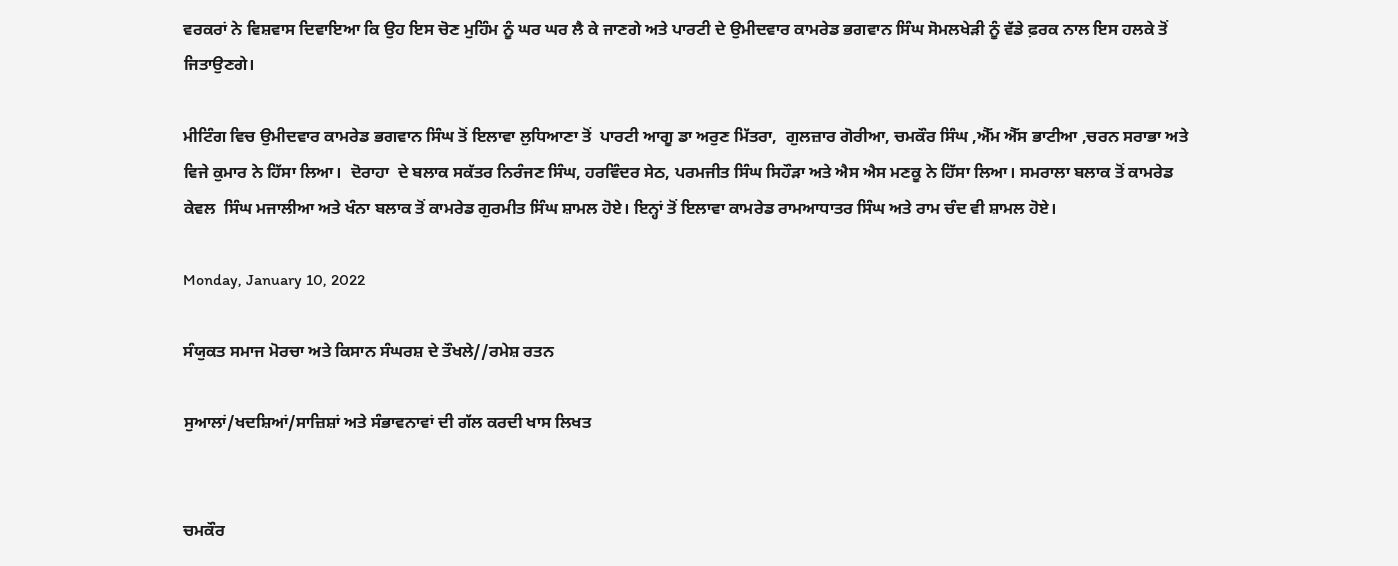ਵਰਕਰਾਂ ਨੇ ਵਿਸ਼ਵਾਸ ਦਿਵਾਇਆ ਕਿ ਉਹ ਇਸ ਚੋਣ ਮੁਹਿੰਮ ਨੂੰ ਘਰ ਘਰ ਲੈ ਕੇ ਜਾਣਗੇ ਅਤੇ ਪਾਰਟੀ ਦੇ ਉਮੀਦਵਾਰ ਕਾਮਰੇਡ ਭਗਵਾਨ ਸਿੰਘ ਸੋਮਲਖੇੜੀ ਨੂੰ ਵੱਡੇ ਫ਼ਰਕ ਨਾਲ ਇਸ ਹਲਕੇ ਤੋਂ ਜਿਤਾਉਣਗੇ।

ਮੀਟਿੰਗ ਵਿਚ ਉਮੀਦਵਾਰ ਕਾਮਰੇਡ ਭਗਵਾਨ ਸਿੰਘ ਤੋਂ ਇਲਾਵਾ ਲੁਧਿਆਣਾ ਤੋਂ  ਪਾਰਟੀ ਆਗੂ ਡਾ ਅਰੁਣ ਮਿੱਤਰਾ,  ਗੁਲਜ਼ਾਰ ਗੋਰੀਆ, ਚਮਕੌਰ ਸਿੰਘ ,ਐੱਮ ਐੱਸ ਭਾਟੀਆ ,ਚਰਨ ਸਰਾਭਾ ਅਤੇ ਵਿਜੇ ਕੁਮਾਰ ਨੇ ਹਿੱਸਾ ਲਿਆ।  ਦੋਰਾਹਾ  ਦੇ ਬਲਾਕ ਸਕੱਤਰ ਨਿਰੰਜਣ ਸਿੰਘ, ਹਰਵਿੰਦਰ ਸੇਠ, ਪਰਮਜੀਤ ਸਿੰਘ ਸਿਹੌੜਾ ਅਤੇ ਐਸ ਐਸ ਮਣਕੂ ਨੇ ਹਿੱਸਾ ਲਿਆ। ਸਮਰਾਲਾ ਬਲਾਕ ਤੋਂ ਕਾਮਰੇਡ ਕੇਵਲ  ਸਿੰਘ ਮਜਾਲੀਆ ਅਤੇ ਖੰਨਾ ਬਲਾਕ ਤੋਂ ਕਾਮਰੇਡ ਗੁਰਮੀਤ ਸਿੰਘ ਸ਼ਾਮਲ ਹੋਏ। ਇਨ੍ਹਾਂ ਤੋਂ ਇਲਾਵਾ ਕਾਮਰੇਡ ਰਾਮਆਧਾਤਰ ਸਿੰਘ ਅਤੇ ਰਾਮ ਚੰਦ ਵੀ ਸ਼ਾਮਲ ਹੋਏ।

Monday, January 10, 2022

ਸੰਯੁਕਤ ਸਮਾਜ ਮੋਰਚਾ ਅਤੇ ਕਿਸਾਨ ਸੰਘਰਸ਼ ਦੇ ਤੌਖਲੇ//ਰਮੇਸ਼ ਰਤਨ

ਸੁਆਲਾਂ/ਖਦਸ਼ਿਆਂ/ਸਾਜ਼ਿਸ਼ਾਂ ਅਤੇ ਸੰਭਾਵਨਾਵਾਂ ਦੀ ਗੱਲ ਕਰਦੀ ਖਾਸ ਲਿਖਤ


ਚਮਕੌਰ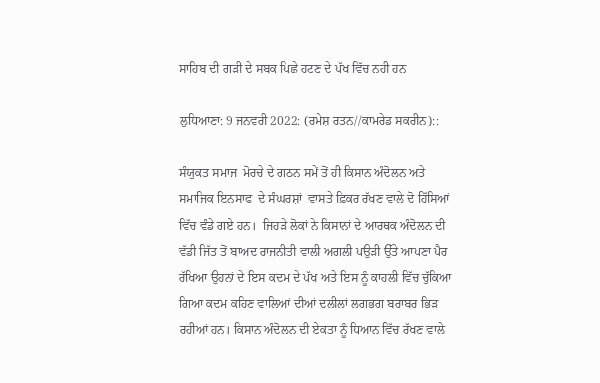ਸਾਹਿਬ ਦੀ ਗੜੀ ਦੇ ਸਬਕ ਪਿਛੇ ਹਟਣ ਦੇ ਪੱਖ ਵਿੱਚ ਨਹੀ ਹਨ

ਲੁਧਿਆਣਾ: 9 ਜਨਵਰੀ 2022: (ਰਮੇਸ਼ ਰਤਨ//ਕਾਮਰੇਡ ਸਕਰੀਨ)::

ਸੰਯੁਕਤ ਸਮਾਜ  ਮੋਰਚੇ ਦੇ ਗਠਨ ਸਮੇਂ ਤੋਂ ਹੀ ਕਿਸਾਨ ਅੰਦੋਲਨ ਅਤੇ ਸਮਾਜਿਕ ਇਨਸਾਫ  ਦੇ ਸੰਘਰਸ਼ਾਂ  ਵਾਸਤੇ ਫ਼ਿਕਰ ਰੱਖਣ ਵਾਲੇ ਦੋ ਹਿੱਸਿਆਂ ਵਿੱਚ ਵੰਡੇ ਗਏ ਹਨ।  ਜਿਹੜੇ ਲੋਕਾਂ ਨੇ ਕਿਸਾਨਾਂ ਦੇ ਆਰਥਕ ਅੰਦੋਲਨ ਦੀ ਵੱਡੀ ਜਿੱਤ ਤੋਂ ਬਾਅਦ ਰਾਜਨੀਤੀ ਵਾਲੀ ਅਗਲੀ ਪਉੜੀ ਉੱਤੇ ਆਪਣਾ ਪੈਰ ਰੱਖਿਆ ਉਹਨਾਂ ਦੇ ਇਸ ਕਦਮ ਦੇ ਪੱਖ ਅਤੇ ਇਸ ਨੂੰ ਕਾਹਲੀ ਵਿੱਚ ਚੁੱਕਿਆ ਗਿਆ ਕਦਮ ਕਹਿਣ ਵਾਲਿਆਂ ਦੀਆਂ ਦਲੀਲਾਂ ਲਗਭਗ ਬਰਾਬਰ ਭਿੜ ਰਹੀਆਂ ਹਨ। ਕਿਸਾਨ ਅੰਦੋਲਨ ਦੀ ਏਕਤਾ ਨੂੰ ਧਿਆਨ ਵਿੱਚ ਰੱਖਣ ਵਾਲੇ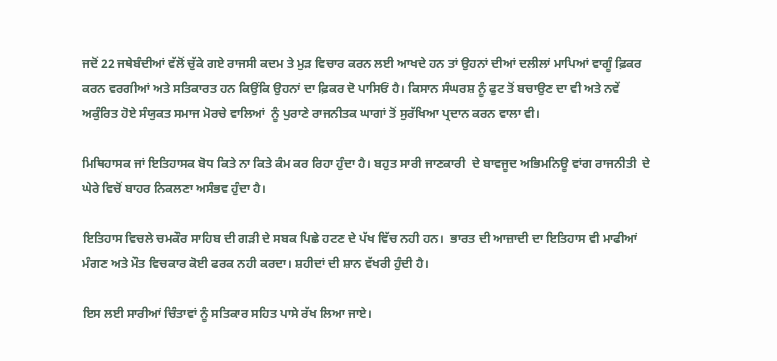ਜਦੋਂ 22 ਜਥੇਬੰਦੀਆਂ ਵੱਲੋਂ ਚੁੱਕੇ ਗਏ ਰਾਜਸੀ ਕਦਮ ਤੇ ਮੁੜ ਵਿਚਾਰ ਕਰਨ ਲਈ ਆਖਦੇ ਹਨ ਤਾਂ ਉਹਨਾਂ ਦੀਆਂ ਦਲੀਲਾਂ ਮਾਪਿਆਂ ਵਾਗੂੰ ਫ਼ਿਕਰ  ਕਰਨ ਵਰਗੀਆਂ ਅਤੇ ਸਤਿਕਾਰਤ ਹਨ ਕਿਉਂਕਿ ਉਹਨਾਂ ਦਾ ਫ਼ਿਕਰ ਦੋ ਪਾਸਿਓਂ ਹੈ। ਕਿਸਾਨ ਸੰਘਰਸ਼ ਨੂੰ ਫੁਟ ਤੋਂ ਬਚਾਉਣ ਦਾ ਵੀ ਅਤੇ ਨਵੇਂ ਅਕੁੰਰਿਤ ਹੋਏ ਸੰਯੁਕਤ ਸਮਾਜ ਮੋਰਚੇ ਵਾਲਿਆਂ  ਨੂੰ ਪੁਰਾਣੇ ਰਾਜਨੀਤਕ ਘਾਗਾਂ ਤੋਂ ਸੁਰੱਖਿਆ ਪ੍ਰਦਾਨ ਕਰਨ ਵਾਲਾ ਵੀ।

ਮਿਥਿਹਾਸਕ ਜਾਂ ਇਤਿਹਾਸਕ ਬੋਧ ਕਿਤੇ ਨਾ ਕਿਤੇ ਕੰਮ ਕਰ ਰਿਹਾ ਹੁੰਦਾ ਹੈ। ਬਹੁਤ ਸਾਰੀ ਜਾਣਕਾਰੀ  ਦੇ ਬਾਵਜੂਦ ਅਭਿਮਨਿਊ ਵਾਂਗ ਰਾਜਨੀਤੀ  ਦੇ ਘੇਰੇ ਵਿਚੋਂ ਬਾਹਰ ਨਿਕਲਣਾ ਅਸੰਭਵ ਹੁੰਦਾ ਹੈ।

ਇਤਿਹਾਸ ਵਿਚਲੇ ਚਮਕੌਰ ਸਾਹਿਬ ਦੀ ਗੜੀ ਦੇ ਸਬਕ ਪਿਛੇ ਹਟਣ ਦੇ ਪੱਖ ਵਿੱਚ ਨਹੀ ਹਨ।  ਭਾਰਤ ਦੀ ਆਜ਼ਾਦੀ ਦਾ ਇਤਿਹਾਸ ਵੀ ਮਾਫੀਆਂ ਮੰਗਣ ਅਤੇ ਮੌਤ ਵਿਚਕਾਰ ਕੋਈ ਫਰਕ ਨਹੀ ਕਰਦਾ। ਸ਼ਹੀਦਾਂ ਦੀ ਸ਼ਾਨ ਵੱਖਰੀ ਹੁੰਦੀ ਹੈ।

ਇਸ ਲਈ ਸਾਰੀਆਂ ਚਿੰਤਾਵਾਂ ਨੂੰ ਸਤਿਕਾਰ ਸਹਿਤ ਪਾਸੇ ਰੱਖ ਲਿਆ ਜਾਏ।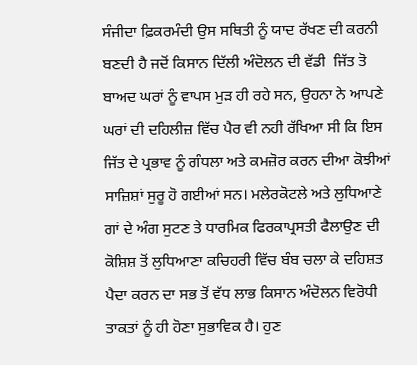ਸੰਜੀਦਾ ਫ਼ਿਕਰਮੰਦੀ ਉਸ ਸਥਿਤੀ ਨੂੰ ਯਾਦ ਰੱਖਣ ਦੀ ਕਰਨੀ ਬਣਦੀ ਹੈ ਜਦੋਂ ਕਿਸਾਨ ਦਿੱਲੀ ਅੰਦੋਲਨ ਦੀ ਵੱਡੀ  ਜਿੱਤ ਤੋ ਬਾਅਦ ਘਰਾਂ ਨੂੰ ਵਾਪਸ ਮੁੜ ਹੀ ਰਹੇ ਸਨ, ਉਹਨਾ ਨੇ ਆਪਣੇ ਘਰਾਂ ਦੀ ਦਹਿਲੀਜ਼ ਵਿੱਚ ਪੈਰ ਵੀ ਨਹੀ ਰੱਖਿਆ ਸੀ ਕਿ ਇਸ ਜਿੱਤ ਦੇ ਪ੍ਰਭਾਵ ਨੂੰ ਗੰਧਲਾ ਅਤੇ ਕਮਜ਼ੋਰ ਕਰਨ ਦੀਆ ਕੋਝੀਆਂ ਸਾਜ਼ਿਸ਼ਾਂ ਸੁਰੂ ਹੋ ਗਈਆਂ ਸਨ। ਮਲੇਰਕੋਟਲੇ ਅਤੇ ਲੁਧਿਆਣੇ ਗਾਂ ਦੇ ਅੰਗ ਸੁਟਣ ਤੇ ਧਾਰਮਿਕ ਫਿਰਕਾਪ੍ਰਸਤੀ ਫੈਲਾਉਣ ਦੀ ਕੋਸ਼ਿਸ਼ ਤੋਂ ਲੁਧਿਆਣਾ ਕਚਿਹਰੀ ਵਿੱਚ ਬੰਬ ਚਲਾ ਕੇ ਦਹਿਸ਼ਤ ਪੈਦਾ ਕਰਨ ਦਾ ਸਭ ਤੋਂ ਵੱਧ ਲਾਭ ਕਿਸਾਨ ਅੰਦੋਲਨ ਵਿਰੋਧੀ ਤਾਕਤਾਂ ਨੂੰ ਹੀ ਹੋਣਾ ਸੁਭਾਵਿਕ ਹੈ। ਹੁਣ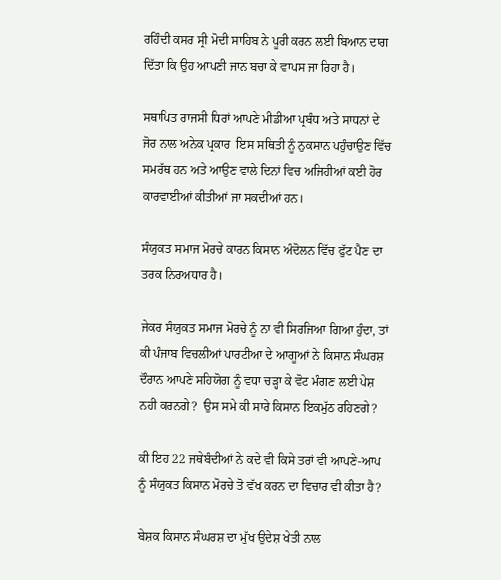ਰਹਿੰਦੀ ਕਸਰ ਸ੍ਰੀ ਮੋਦੀ ਸਾਹਿਬ ਨੇ ਪੂਰੀ ਕਰਨ ਲਈ ਬਿਆਨ ਦਾਗ ਦਿੱਤਾ ਕਿ ਉਹ ਆਪਣੀ ਜਾਨ ਬਚਾ ਕੇ ਵਾਪਸ ਜਾ ਰਿਹਾ ਹੈ।

ਸਥਾਪਿਤ ਰਾਜਸੀ ਧਿਰਾਂ ਆਪਣੇ ਮੀਡੀਆ ਪ੍ਰਬੰਧ ਅਤੇ ਸਾਧਨਾਂ ਦੇ ਜੋਰ ਨਾਲ ਅਨੇਕ ਪ੍ਰਕਾਰ  ਇਸ ਸਥਿਤੀ ਨੂੰ ਨੁਕਸਾਨ ਪਹੁੰਚਾਉਣ ਵਿੱਚ ਸਮਰੱਥ ਹਨ ਅਤੇ ਆਉਣ ਵਾਲੇ ਦਿਨਾਂ ਵਿਚ ਅਜਿਹੀਆਂ ਕਈ ਹੋਰ ਕਾਰਵਾਈਆਂ ਕੀਤੀਆਂ ਜਾ ਸਕਦੀਆਂ ਹਨ।

ਸੰਯੁਕਤ ਸਮਾਜ ਮੋਰਚੇ ਕਾਰਨ ਕਿਸਾਨ ਅੰਦੋਲਨ ਵਿੱਚ ਫੁੱਟ ਪੈਣ ਦਾ ਤਰਕ ਨਿਰਅਧਾਰ ਹੈ।

ਜੇਕਰ ਸੰਯੁਕਤ ਸਮਾਜ ਮੋਰਚੇ ਨੂੰ ਨਾ ਵੀ ਸਿਰਜਿਆ ਗਿਆ ਹੁੰਦਾ, ਤਾਂ ਕੀ ਪੰਜਾਬ ਵਿਚਲੀਆਂ ਪਾਰਟੀਆ ਦੇ ਆਗੂਆਂ ਨੇ ਕਿਸਾਨ ਸੰਘਰਸ਼ ਦੌਰਾਨ ਆਪਣੇ ਸਹਿਯੋਗ ਨੂੰ ਵਧਾ ਚੜ੍ਹਾ ਕੇ ਵੋਟ ਮੰਗਣ ਲਈ ਪੇਸ਼ ਨਹੀ ਕਰਨਗੇ?  ਉਸ ਸਮੇ ਕੀ ਸਾਰੇ ਕਿਸਾਨ ਇਕਮੁੱਠ ਰਹਿਣਗੇ?

ਕੀ ਇਹ 22 ਜਥੇਬੰਦੀਆਂ ਨੇ ਕਦੇ ਵੀ ਕਿਸੇ ਤਰਾਂ ਵੀ ਆਪਣੇ-ਆਪ ਨੂੰ ਸੰਯੁਕਤ ਕਿਸਾਨ ਮੋਰਚੇ ਤੋ ਵੱਖ ਕਰਨ ਦਾ ਵਿਚਾਰ ਵੀ ਕੀਤਾ ਹੈ?

ਬੇਸ਼ਕ ਕਿਸਾਨ ਸੰਘਰਸ਼ ਦਾ ਮੁੱਖ ਉਦੇਸ਼ ਖੇਤੀ ਨਾਲ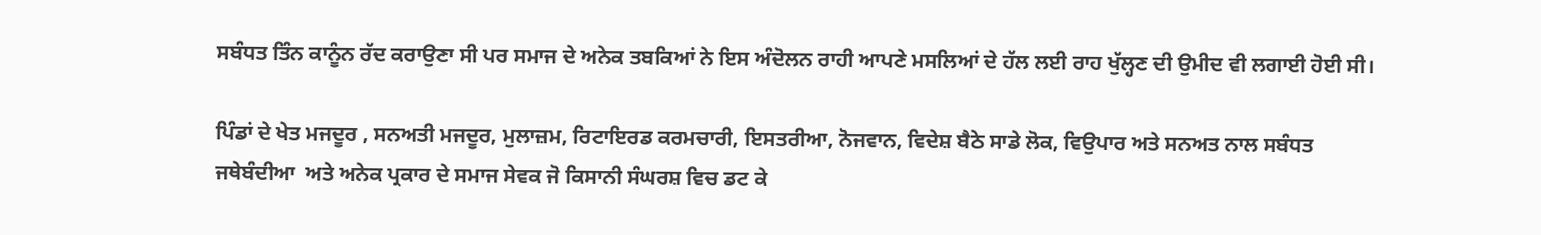ਸਬੰਧਤ ਤਿੰਨ ਕਾਨੂੰਨ ਰੱਦ ਕਰਾਉਣਾ ਸੀ ਪਰ ਸਮਾਜ ਦੇ ਅਨੇਕ ਤਬਕਿਆਂ ਨੇ ਇਸ ਅੰਦੋਲਨ ਰਾਹੀ ਆਪਣੇ ਮਸਲਿਆਂ ਦੇ ਹੱਲ ਲਈ ਰਾਹ ਖੁੱਲ੍ਹਣ ਦੀ ਉਮੀਦ ਵੀ ਲਗਾਈ ਹੋਈ ਸੀ।

ਪਿੰਡਾਂ ਦੇ ਖੇਤ ਮਜਦੂਰ , ਸਨਅਤੀ ਮਜਦੂਰ, ਮੁਲਾਜ਼ਮ, ਰਿਟਾਇਰਡ ਕਰਮਚਾਰੀ, ਇਸਤਰੀਆ, ਨੋਜਵਾਨ, ਵਿਦੇਸ਼ ਬੈਠੇ ਸਾਡੇ ਲੋਕ, ਵਿਉਪਾਰ ਅਤੇ ਸਨਅਤ ਨਾਲ ਸਬੰਧਤ ਜਥੇਬੰਦੀਆ  ਅਤੇ ਅਨੇਕ ਪ੍ਰਕਾਰ ਦੇ ਸਮਾਜ ਸੇਵਕ ਜੋ ਕਿਸਾਨੀ ਸੰਘਰਸ਼ ਵਿਚ ਡਟ ਕੇ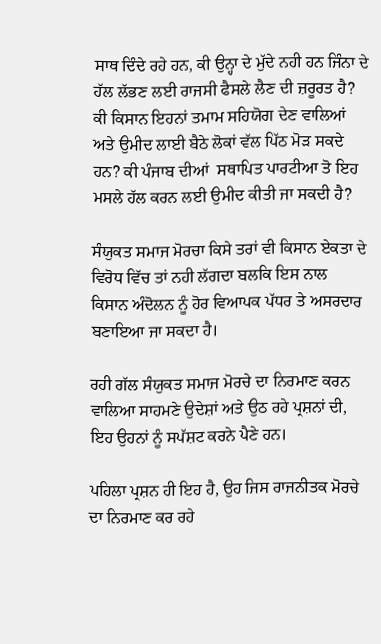ਸਾਥ ਦਿੰਦੇ ਰਹੇ ਹਨ, ਕੀ ਉਨ੍ਹਾ ਦੇ ਮੁੱਦੇ ਨਹੀ ਹਨ ਜਿੰਨਾ ਦੇ ਹੱਲ ਲੱਭਣ ਲਈ ਰਾਜਸੀ ਫੈਸਲੇ ਲੈਣ ਦੀ ਜ਼ਰੂਰਤ ਹੈ? ਕੀ ਕਿਸਾਨ ਇਹਨਾਂ ਤਮਾਮ ਸਹਿਯੋਗ ਦੇਣ ਵਾਲਿਆਂ ਅਤੇ ਉਮੀਦ ਲਾਈ ਬੈਠੇ ਲੋਕਾਂ ਵੱਲ ਪਿੱਠ ਮੋੜ ਸਕਦੇ ਹਨ? ਕੀ ਪੰਜਾਬ ਦੀਆਂ  ਸਥਾਪਿਤ ਪਾਰਟੀਆ ਤੋ ਇਹ ਮਸਲੇ ਹੱਲ ਕਰਨ ਲਈ ਉਮੀਦ ਕੀਤੀ ਜਾ ਸਕਦੀ ਹੈ?

ਸੰਯੁਕਤ ਸਮਾਜ ਮੋਰਚਾ ਕਿਸੇ ਤਰਾਂ ਵੀ ਕਿਸਾਨ ਏਕਤਾ ਦੇ ਵਿਰੋਧ ਵਿੱਚ ਤਾਂ ਨਹੀ ਲੱਗਦਾ ਬਲਕਿ ਇਸ ਨਾਲ ਕਿਸਾਨ ਅੰਦੋਲਨ ਨੂੰ ਹੋਰ ਵਿਆਪਕ ਪੱਧਰ ਤੇ ਅਸਰਦਾਰ ਬਣਾਇਆ ਜਾ ਸਕਦਾ ਹੈ।

ਰਹੀ ਗੱਲ ਸੰਯੁਕਤ ਸਮਾਜ ਮੋਰਚੇ ਦਾ ਨਿਰਮਾਣ ਕਰਨ ਵਾਲਿਆ ਸਾਹਮਣੇ ਉਦੇਸ਼ਾਂ ਅਤੇ ਉਠ ਰਹੇ ਪ੍ਰਸ਼ਨਾਂ ਦੀ, ਇਹ ਉਹਨਾਂ ਨੂੰ ਸਪੱਸ਼ਟ ਕਰਨੇ ਪੈਣੇ ਹਨ।

ਪਹਿਲਾ ਪ੍ਰਸ਼ਨ ਹੀ ਇਹ ਹੈ, ਉਹ ਜਿਸ ਰਾਜਨੀਤਕ ਮੋਰਚੇ ਦਾ ਨਿਰਮਾਣ ਕਰ ਰਹੇ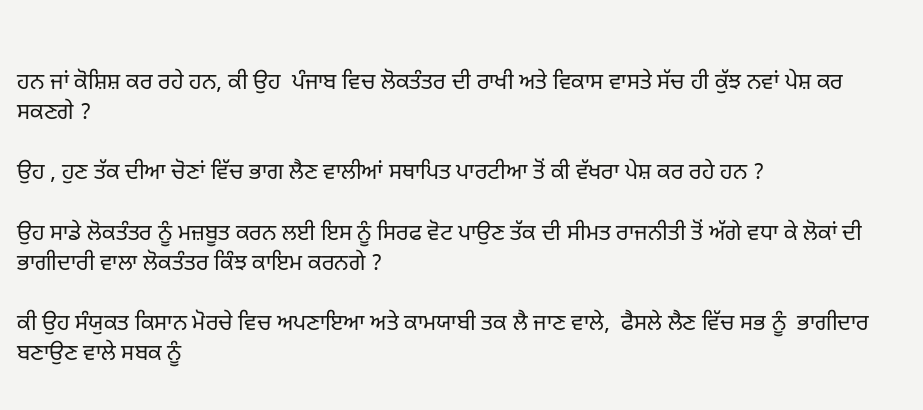ਹਨ ਜਾਂ ਕੋਸ਼ਿਸ਼ ਕਰ ਰਹੇ ਹਨ, ਕੀ ਉਹ  ਪੰਜਾਬ ਵਿਚ ਲੋਕਤੰਤਰ ਦੀ ਰਾਖੀ ਅਤੇ ਵਿਕਾਸ ਵਾਸਤੇ ਸੱਚ ਹੀ ਕੁੱਝ ਨਵਾਂ ਪੇਸ਼ ਕਰ ਸਕਣਗੇ ?

ਉਹ , ਹੁਣ ਤੱਕ ਦੀਆ ਚੋਣਾਂ ਵਿੱਚ ਭਾਗ ਲੈਣ ਵਾਲੀਆਂ ਸਥਾਪਿਤ ਪਾਰਟੀਆ ਤੋਂ ਕੀ ਵੱਖਰਾ ਪੇਸ਼ ਕਰ ਰਹੇ ਹਨ ?

ਉਹ ਸਾਡੇ ਲੋਕਤੰਤਰ ਨੂੰ ਮਜ਼ਬੂਤ ਕਰਨ ਲਈ ਇਸ ਨੂੰ ਸਿਰਫ ਵੋਟ ਪਾਉਣ ਤੱਕ ਦੀ ਸੀਮਤ ਰਾਜਨੀਤੀ ਤੋਂ ਅੱਗੇ ਵਧਾ ਕੇ ਲੋਕਾਂ ਦੀ ਭਾਗੀਦਾਰੀ ਵਾਲਾ ਲੋਕਤੰਤਰ ਕਿੰਝ ਕਾਇਮ ਕਰਨਗੇ ?

ਕੀ ਉਹ ਸੰਯੁਕਤ ਕਿਸਾਨ ਮੋਰਚੇ ਵਿਚ ਅਪਣਾਇਆ ਅਤੇ ਕਾਮਯਾਬੀ ਤਕ ਲੈ ਜਾਣ ਵਾਲੇ,  ਫੈਸਲੇ ਲੈਣ ਵਿੱਚ ਸਭ ਨੂੰ  ਭਾਗੀਦਾਰ ਬਣਾਉਣ ਵਾਲੇ ਸਬਕ ਨੂੰ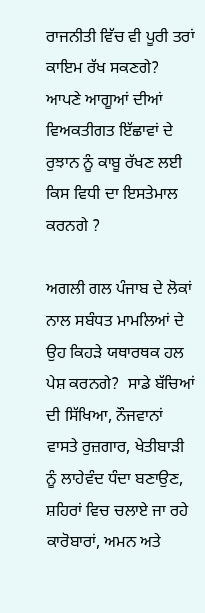ਰਾਜਨੀਤੀ ਵਿੱਚ ਵੀ ਪੂਰੀ ਤਰਾਂ  ਕਾਇਮ ਰੱਖ ਸਕਣਗੇ?  ਆਪਣੇ ਆਗੂਆਂ ਦੀਆਂ  ਵਿਅਕਤੀਗਤ ਇੱਛਾਵਾਂ ਦੇ ਰੁਝਾਨ ਨੂੰ ਕਾਬੂ ਰੱਖਣ ਲਈ ਕਿਸ ਵਿਧੀ ਦਾ ਇਸਤੇਮਾਲ ਕਰਨਗੇ ?

ਅਗਲੀ ਗਲ ਪੰਜਾਬ ਦੇ ਲੋਕਾਂ ਨਾਲ ਸਬੰਧਤ ਮਾਮਲਿਆਂ ਦੇ ਉਹ ਕਿਹੜੇ ਯਥਾਰਥਕ ਹਲ ਪੇਸ਼ ਕਰਨਗੇ?  ਸਾਡੇ ਬੱਚਿਆਂ ਦੀ ਸਿੱਖਿਆ, ਨੌਜਵਾਨਾਂ ਵਾਸਤੇ ਰੁਜ਼ਗਾਰ, ਖੇਤੀਬਾੜੀ  ਨੂੰ ਲਾਹੇਵੰਦ ਧੰਦਾ ਬਣਾਉਣ, ਸ਼ਹਿਰਾਂ ਵਿਚ ਚਲਾਏ ਜਾ ਰਹੇ ਕਾਰੋਬਾਰਾਂ, ਅਮਨ ਅਤੇ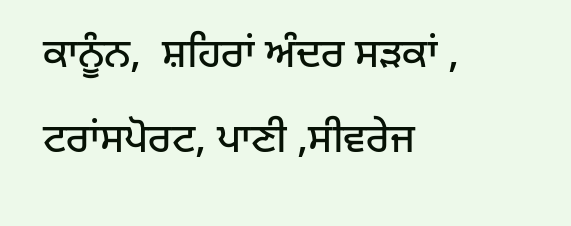ਕਾਨੂੰਨ,  ਸ਼ਹਿਰਾਂ ਅੰਦਰ ਸੜਕਾਂ , ਟਰਾਂਸਪੋਰਟ, ਪਾਣੀ ,ਸੀਵਰੇਜ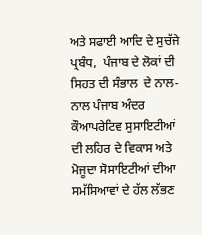ਅਤੇ ਸਫਾਈ ਆਦਿ ਦੇ ਸੁਚੱਜੇ ਪ੍ਰਬੰਧ,  ਪੰਜਾਬ ਦੇ ਲੋਕਾਂ ਦੀ ਸਿਹਤ ਦੀ ਸੰਭਾਲ  ਦੇ ਨਾਲ-ਨਾਲ ਪੰਜਾਬ ਅੰਦਰ ਕੌਆਪਰੇਟਿਵ ਸੁਸਾਇਟੀਆਂ ਦੀ ਲਹਿਰ ਦੇ ਵਿਕਾਸ ਅਤੇ ਮੋਜੂਦਾ ਸੋਸਾਇਟੀਆਂ ਦੀਆ ਸਮੱਸਿਆਵਾਂ ਦੇ ਹੱਲ ਲੱਭਣ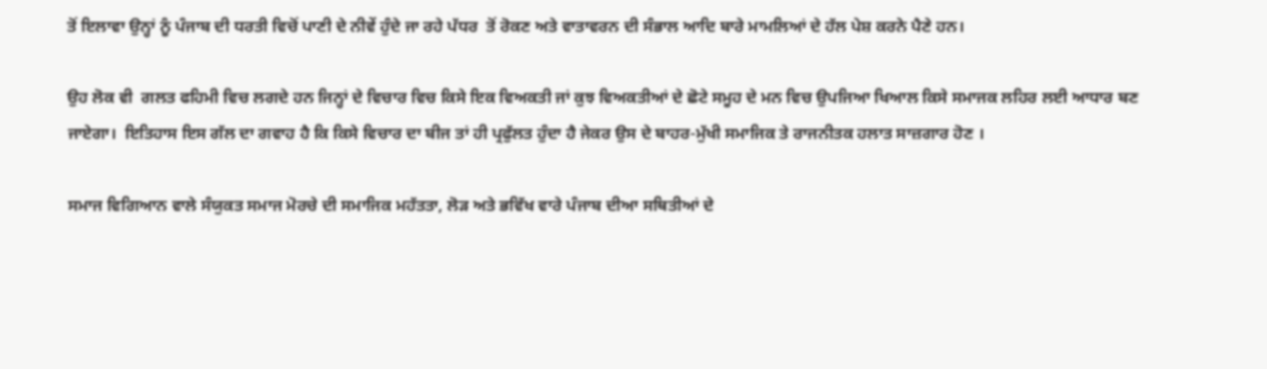ਤੋਂ ਇਲਾਵਾ ਉਨ੍ਹਾਂ ਨੂੰ ਪੰਜਾਬ ਦੀ ਧਰਤੀ ਵਿਚੋਂ ਪਾਣੀ ਦੇ ਨੀਵੇਂ ਹੁੰਦੇ ਜਾ ਰਹੇ ਪੱਧਰ  ਤੋਂ ਰੋਕਣ ਅਤੇ ਵਾਤਾਵਰਨ ਦੀ ਸੰਭਾਲ ਆਦਿ ਬਾਰੇ ਮਾਮਲਿਆਂ ਦੇ ਹੱਲ ਪੇਸ਼ ਕਰਨੇ ਪੈਣੇ ਹਨ।

ਉਹ ਲੋਕ ਵੀ  ਗਲਤ ਫਹਿਮੀ ਵਿਚ ਲਗਦੇ ਹਨ ਜਿਨ੍ਹਾਂ ਦੇ ਵਿਚਾਰ ਵਿਚ ਕਿਸੇ ਇਕ ਵਿਅਕਤੀ ਜਾਂ ਕੁਝ ਵਿਅਕਤੀਆਂ ਦੇ ਛੋਟੇ ਸਮੂਹ ਦੇ ਮਨ ਵਿਚ ਉਪਜਿਆ ਖਿਆਲ ਕਿਸੇ ਸਮਾਜਕ ਲਹਿਰ ਲਈ ਆਧਾਰ ਬਣ ਜਾਏਗਾ।  ਇਤਿਹਾਸ ਇਸ ਗੱਲ ਦਾ ਗਵਾਹ ਹੈ ਕਿ ਕਿਸੇ ਵਿਚਾਰ ਦਾ ਬੀਜ ਤਾਂ ਹੀ ਪ੍ਰਫੁੱਲਤ ਹੁੰਦਾ ਹੈ ਜੇਕਰ ਉਸ ਦੇ ਬਾਹਰ-ਮੁੱਖੀ ਸਮਾਜਿਕ ਤੇ ਰਾਜਨੀਤਕ ਹਲਾਤ ਸਾਜ਼ਗਾਰ ਹੋਣ ।

ਸਮਾਜ ਵਿਗਿਆਨ ਵਾਲੇ ਸੰਯੁਕਤ ਸਮਾਜ ਮੋਰਚੇ ਦੀ ਸਮਾਜਿਕ ਮਹੱਤਤਾ, ਲੋੜ ਅਤੇ ਭਵਿੱਖ ਵਾਰੇ ਪੰਜਾਬ ਦੀਆ ਸਥਿਤੀਆਂ ਦੇ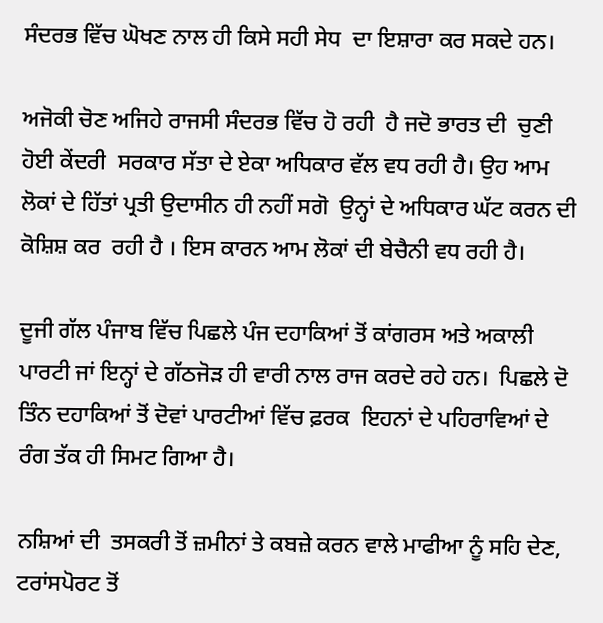ਸੰਦਰਭ ਵਿੱਚ ਘੋਖਣ ਨਾਲ ਹੀ ਕਿਸੇ ਸਹੀ ਸੇਧ  ਦਾ ਇਸ਼ਾਰਾ ਕਰ ਸਕਦੇ ਹਨ।

ਅਜੋਕੀ ਚੋਣ ਅਜਿਹੇ ਰਾਜਸੀ ਸੰਦਰਭ ਵਿੱਚ ਹੋ ਰਹੀ  ਹੈ ਜਦੋ ਭਾਰਤ ਦੀ  ਚੁਣੀ ਹੋਈ ਕੇਂਦਰੀ  ਸਰਕਾਰ ਸੱਤਾ ਦੇ ਏਕਾ ਅਧਿਕਾਰ ਵੱਲ ਵਧ ਰਹੀ ਹੈ। ਉਹ ਆਮ ਲੋਕਾਂ ਦੇ ਹਿੱਤਾਂ ਪ੍ਰਤੀ ਉਦਾਸੀਨ ਹੀ ਨਹੀਂ ਸਗੋ  ਉਨ੍ਹਾਂ ਦੇ ਅਧਿਕਾਰ ਘੱਟ ਕਰਨ ਦੀ ਕੋਸ਼ਿਸ਼ ਕਰ  ਰਹੀ ਹੈ । ਇਸ ਕਾਰਨ ਆਮ ਲੋਕਾਂ ਦੀ ਬੇਚੈਨੀ ਵਧ ਰਹੀ ਹੈ।

ਦੂਜੀ ਗੱਲ ਪੰਜਾਬ ਵਿੱਚ ਪਿਛਲੇ ਪੰਜ ਦਹਾਕਿਆਂ ਤੋਂ ਕਾਂਗਰਸ ਅਤੇ ਅਕਾਲੀ ਪਾਰਟੀ ਜਾਂ ਇਨ੍ਹਾਂ ਦੇ ਗੱਠਜੋੜ ਹੀ ਵਾਰੀ ਨਾਲ ਰਾਜ ਕਰਦੇ ਰਹੇ ਹਨ।  ਪਿਛਲੇ ਦੋ ਤਿੰਨ ਦਹਾਕਿਆਂ ਤੋਂ ਦੋਵਾਂ ਪਾਰਟੀਆਂ ਵਿੱਚ ਫ਼ਰਕ  ਇਹਨਾਂ ਦੇ ਪਹਿਰਾਵਿਆਂ ਦੇ ਰੰਗ ਤੱਕ ਹੀ ਸਿਮਟ ਗਿਆ ਹੈ।

ਨਸ਼ਿਆਂ ਦੀ  ਤਸਕਰੀ ਤੋਂ ਜ਼ਮੀਨਾਂ ਤੇ ਕਬਜ਼ੇ ਕਰਨ ਵਾਲੇ ਮਾਫੀਆ ਨੂੰ ਸਹਿ ਦੇਣ, ਟਰਾਂਸਪੋਰਟ ਤੋਂ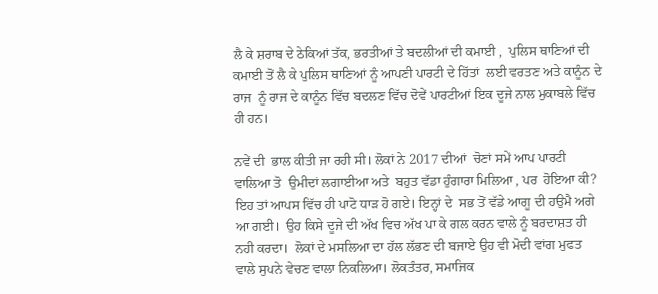ਲੈ ਕੇ ਸ਼ਰਾਬ ਦੇ ਠੇਕਿਆਂ ਤੱਕ, ਭਰਤੀਆਂ ਤੇ ਬਦਲੀਆਂ ਦੀ ਕਮਾਈ ,  ਪੁਲਿਸ ਥਾਣਿਆਂ ਦੀ ਕਮਾਈ ਤੋਂ ਲੈ ਕੇ ਪੁਲਿਸ ਥਾਣਿਆਂ ਨੂੰ ਆਪਣੀ ਪਾਰਟੀ ਦੇ ਹਿੱਤਾਂ  ਲਈ ਵਰਤਣ ਅਤੇ ਕਾਨੂੰਨ ਦੇ ਰਾਜ  ਨੂੰ ਰਾਜ ਦੇ ਕਾਨੂੰਨ ਵਿੱਚ ਬਦਲਣ ਵਿੱਚ ਦੋਵੇਂ ਪਾਰਟੀਆਂ ਇਕ ਦੂਜੇ ਨਾਲ ਮੁਕਾਬਲੇ ਵਿੱਚ ਹੀ ਹਨ।

ਨਵੇਂ ਦੀ  ਭਾਲ ਕੀਤੀ ਜਾ ਰਹੀ ਸੀ। ਲੋਕਾਂ ਨੇ 2017 ਦੀਆਂ  ਚੋਣਾਂ ਸਮੇਂ ਆਪ ਪਾਰਟੀ ਵਾਲਿਆ ਤੋ  ਉਮੀਦਾਂ ਲਗਾਈਆ ਅਤੇ  ਬਹੁਤ ਵੱਡਾ ਹੁੰਗਾਰਾ ਮਿਲਿਆ , ਪਰ  ਹੋਇਆ ਕੀ?  ਇਹ ਤਾਂ ਆਪਸ ਵਿੱਚ ਹੀ ਪਾਟੋ ਧਾੜ ਹੋ ਗਏ। ਇਨ੍ਹਾਂ ਦੇ  ਸਭ ਤੋਂ ਵੱਡੇ ਆਗੂ ਦੀ ਹਉਮੈ ਅਗੇ  ਆ ਗਈ।  ਉਹ ਕਿਸੇ ਦੂਜੇ ਦੀ ਅੱਖ ਵਿਚ ਅੱਖ ਪਾ ਕੇ ਗਲ ਕਰਨ ਵਾਲੇ ਨੂੰ ਬਰਦਾਸ਼ਤ ਹੀ ਨਹੀ ਕਰਦਾ।  ਲੋਕਾਂ ਦੇ ਮਸਲਿਆ ਦਾ ਹੱਲ ਲੱਭਣ ਦੀ ਬਜਾਏ ਉਹ ਵੀ ਮੋਦੀ ਵਾਂਗ ਮੁਫਤ ਵਾਲੇ ਸੁਪਨੇ ਵੇਚਣ ਵਾਲਾ ਨਿਕਲਿਆ। ਲੋਕਤੰਤਰ, ਸਮਾਜਿਕ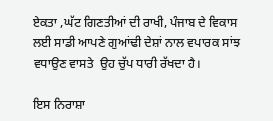ਏਕਤਾ ,ਘੱਟ ਗਿਣਤੀਆਂ ਦੀ ਰਾਖੀ, ਪੰਜਾਬ ਦੇ ਵਿਕਾਸ ਲਈ ਸਾਡੀ ਆਪਣੇ ਗੁਆਂਢੀ ਦੇਸ਼ਾਂ ਨਾਲ ਵਪਾਰਕ ਸਾਂਝ ਵਧਾਉਣ ਵਾਸਤੇ  ਉਹ ਚੁੱਪ ਧਾਰੀ ਰੱਖਦਾ ਹੈ।

ਇਸ ਨਿਰਾਸ਼ਾ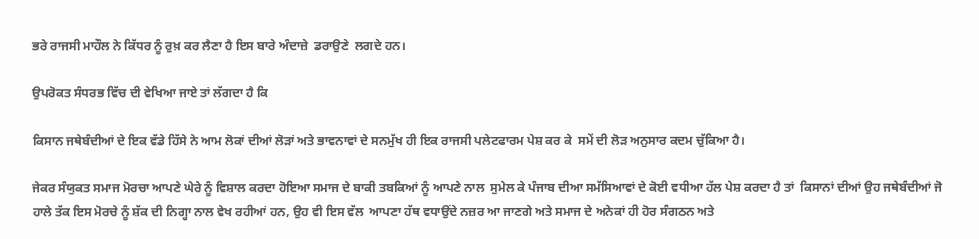ਭਰੇ ਰਾਜਸੀ ਮਾਹੌਲ ਨੇ ਕਿੱਧਰ ਨੂੰ ਰੁਖ਼ ਕਰ ਲੈਣਾ ਹੈ ਇਸ ਬਾਰੇ ਅੰਦਾਜ਼ੇ  ਡਰਾਉਣੇ  ਲਗਦੇ ਹਨ।

ਉਪਰੋਕਤ ਸੰਧਰਭ ਵਿੱਚ ਦੀ ਵੇਖਿਆ ਜਾਏ ਤਾਂ ਲੱਗਦਾ ਹੈ ਕਿ

ਕਿਸਾਨ ਜਥੇਬੰਦੀਆਂ ਦੇ ਇਕ ਵੱਡੇ ਹਿੱਸੇ ਨੇ ਆਮ ਲੋਕਾਂ ਦੀਆਂ ਲੋੜਾਂ ਅਤੇ ਭਾਵਨਾਵਾਂ ਦੇ ਸਨਮੁੱਖ ਹੀ ਇਕ ਰਾਜਸੀ ਪਲੇਟਫਾਰਮ ਪੇਸ਼ ਕਰ ਕੇ  ਸਮੇਂ ਦੀ ਲੋੜ ਅਨੁਸਾਰ ਕਦਮ ਚੁੱਕਿਆ ਹੈ।

ਜੇਕਰ ਸੰਯੁਕਤ ਸਮਾਜ ਮੋਰਚਾ ਆਪਣੇ ਘੇਰੇ ਨੂੰ ਵਿਸ਼ਾਲ ਕਰਦਾ ਹੋਇਆ ਸਮਾਜ ਦੇ ਬਾਕੀ ਤਬਕਿਆਂ ਨੂੰ ਆਪਣੇ ਨਾਲ  ਸੁਮੇਲ ਕੇ ਪੰਜਾਬ ਦੀਆ ਸਮੱਸਿਆਵਾਂ ਦੇ ਕੋਈ ਵਧੀਆ ਹੱਲ ਪੇਸ਼ ਕਰਦਾ ਹੈ ਤਾਂ  ਕਿਸਾਨਾਂ ਦੀਆਂ ਉਹ ਜਥੇਬੰਦੀਆਂ ਜੋ ਹਾਲੇ ਤੱਕ ਇਸ ਮੋਰਚੇ ਨੂੰ ਸ਼ੱਕ ਦੀ ਨਿਗ੍ਹਾ ਨਾਲ ਵੇਖ ਰਹੀਆਂ ਹਨ, ਉਹ ਵੀ ਇਸ ਵੱਲ  ਆਪਣਾ ਹੱਥ ਵਧਾਉਂਦੇ ਨਜ਼ਰ ਆ ਜਾਣਗੇ ਅਤੇ ਸਮਾਜ ਦੇ ਅਨੇਕਾਂ ਹੀ ਹੋਰ ਸੰਗਠਨ ਅਤੇ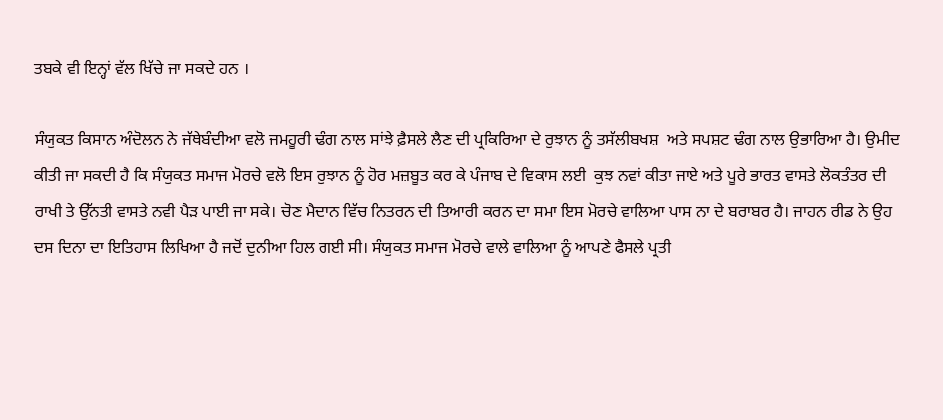ਤਬਕੇ ਵੀ ਇਨ੍ਹਾਂ ਵੱਲ ਖਿੱਚੇ ਜਾ ਸਕਦੇ ਹਨ ।

ਸੰਯੁਕਤ ਕਿਸਾਨ ਅੰਦੋਲਨ ਨੇ ਜੱਥੇਬੰਦੀਆ ਵਲੋ ਜਮਹੂਰੀ ਢੰਗ ਨਾਲ ਸਾਂਝੇ ਫ਼ੈਸਲੇ ਲੈਣ ਦੀ ਪ੍ਰਕਿਰਿਆ ਦੇ ਰੁਝਾਨ ਨੂੰ ਤਸੱਲੀਬਖਸ਼  ਅਤੇ ਸਪਸ਼ਟ ਢੰਗ ਨਾਲ ਉਭਾਰਿਆ ਹੈ। ਉਮੀਦ ਕੀਤੀ ਜਾ ਸਕਦੀ ਹੈ ਕਿ ਸੰਯੁਕਤ ਸਮਾਜ ਮੋਰਚੇ ਵਲੋ ਇਸ ਰੁਝਾਨ ਨੂੰ ਹੋਰ ਮਜ਼ਬੂਤ ਕਰ ਕੇ ਪੰਜਾਬ ਦੇ ਵਿਕਾਸ ਲਈ  ਕੁਝ ਨਵਾਂ ਕੀਤਾ ਜਾਏ ਅਤੇ ਪੂਰੇ ਭਾਰਤ ਵਾਸਤੇ ਲੋਕਤੰਤਰ ਦੀ ਰਾਖੀ ਤੇ ਉੱਨਤੀ ਵਾਸਤੇ ਨਵੀ ਪੈੜ ਪਾਈ ਜਾ ਸਕੇ। ਚੋਣ ਮੈਦਾਨ ਵਿੱਚ ਨਿਤਰਨ ਦੀ ਤਿਆਰੀ ਕਰਨ ਦਾ ਸਮਾ ਇਸ ਮੋਰਚੇ ਵਾਲਿਆ ਪਾਸ ਨਾ ਦੇ ਬਰਾਬਰ ਹੈ। ਜਾਹਨ ਰੀਡ ਨੇ ਉਹ ਦਸ ਦਿਨਾ ਦਾ ਇਤਿਹਾਸ ਲਿਖਿਆ ਹੈ ਜਦੋਂ ਦੁਨੀਆ ਹਿਲ ਗਈ ਸੀ। ਸੰਯੁਕਤ ਸਮਾਜ ਮੋਰਚੇ ਵਾਲੇ ਵਾਲਿਆ ਨੂੰ ਆਪਣੇ ਫੈਸਲੇ ਪ੍ਰਤੀ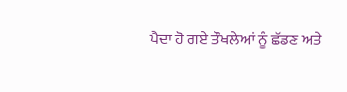ਪੈਦਾ ਹੋ ਗਏ ਤੌਖਲੇਆਂ ਨੂੰ ਛੱਡਣ ਅਤੇ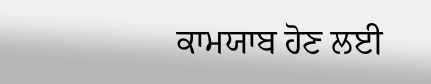ਕਾਮਯਾਬ ਹੋਣ ਲਈ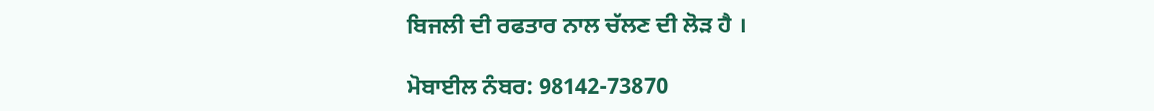ਬਿਜਲੀ ਦੀ ਰਫਤਾਰ ਨਾਲ ਚੱਲਣ ਦੀ ਲੋੜ ਹੈ ।

ਮੋਬਾਈਲ ਨੰਬਰ: 98142-73870